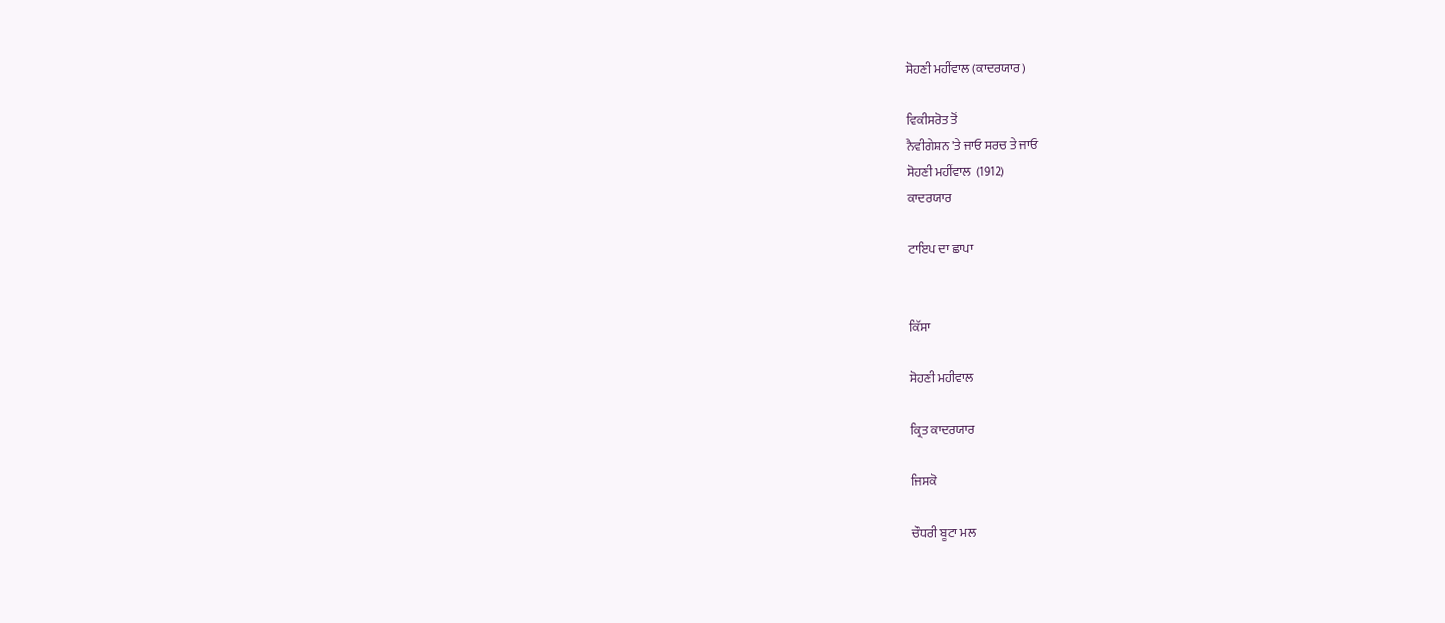ਸੋਹਣੀ ਮਹੀਂਵਾਲ (ਕਾਦਰਯਾਰ)

ਵਿਕੀਸਰੋਤ ਤੋਂ
ਨੈਵੀਗੇਸ਼ਨ 'ਤੇ ਜਾਓ ਸਰਚ ਤੇ ਜਾਓ
ਸੋਹਣੀ ਮਹੀਂਵਾਲ  (1912)
ਕਾਦਰਯਾਰ

ਟਾਇਪ ਦਾ ਛਾਪਾ


ਕਿੱਸਾ

ਸੋਹਣੀ ਮਹੀਵਾਲ

ਕ੍ਰਿਤ ਕਾਦਰਯਾਰ

ਜਿਸਕੋ

ਚੌਧਰੀ ਬੂਟਾ ਮਲ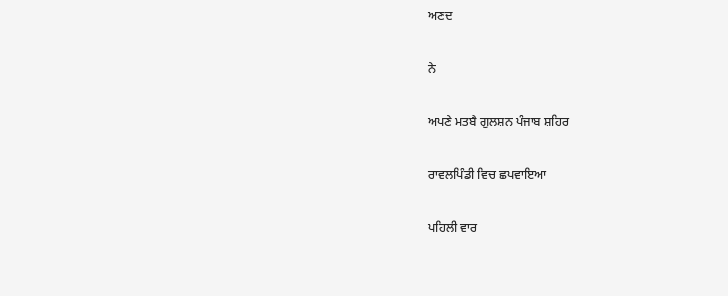ਅਣਦ

ਨੇ

ਅਪਣੇ ਮਤਬੈ ਗੁਲਸ਼ਨ ਪੰਜਾਬ ਸ਼ਹਿਰ

ਰਾਵਲਪਿੰਡੀ ਵਿਚ ਛਪਵਾਇਆ

ਪਹਿਲੀ ਵਾਰ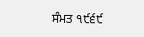ਸੰਮਤ ੧੯੬੯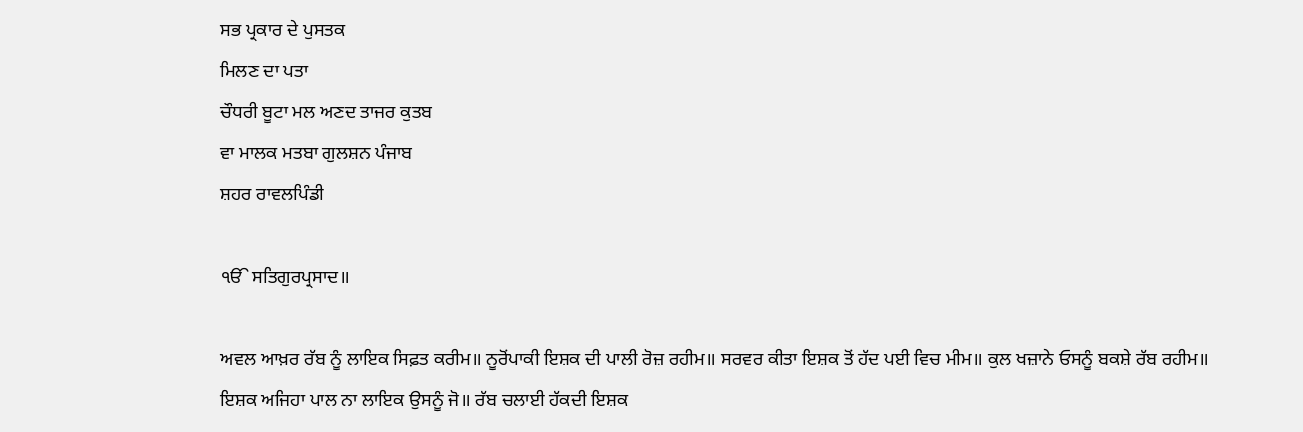ਸਭ ਪ੍ਰਕਾਰ ਦੇ ਪੁਸਤਕ
ਮਿਲਣ ਦਾ ਪਤਾ
ਚੌਧਰੀ ਬੂਟਾ ਮਲ ਅਣਦ ਤਾਜਰ ਕੁਤਬ
ਵਾ ਮਾਲਕ ਮਤਬਾ ਗੁਲਸ਼ਨ ਪੰਜਾਬ
ਸ਼ਹਰ ਰਾਵਲਪਿੰਡੀ

ੴ ਸਤਿਗੁਰਪ੍ਰਸਾਦ॥

ਅਵਲ ਆਖ਼ਰ ਰੱਬ ਨੂੰ ਲਾਇਕ ਸਿਫ਼ਤ ਕਰੀਮ॥ ਨੂਰੋਂਪਾਕੀ ਇਸ਼ਕ ਦੀ ਪਾਲੀ ਰੋਜ਼ ਰਹੀਮ॥ ਸਰਵਰ ਕੀਤਾ ਇਸ਼ਕ ਤੋਂ ਹੱਦ ਪਈ ਵਿਚ ਮੀਮ॥ ਕੁਲ ਖਜ਼ਾਨੇ ਓਸਨੂੰ ਬਕਸ਼ੇ ਰੱਬ ਰਹੀਮ॥ ਇਸ਼ਕ ਅਜਿਹਾ ਪਾਲ ਨਾ ਲਾਇਕ ਉਸਨੂੰ ਜੋ॥ ਰੱਬ ਚਲਾਈ ਹੱਕਦੀ ਇਸ਼ਕ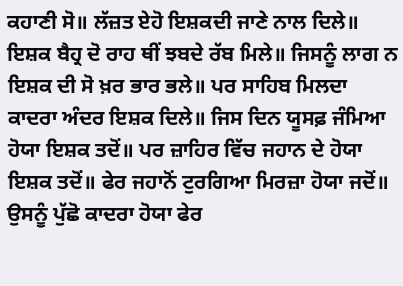ਕਹਾਣੀ ਸੋ॥ ਲੱਜ਼ਤ ਏਹੋ ਇਸ਼ਕਦੀ ਜਾਣੇ ਨਾਲ ਦਿਲੇ॥ ਇਸ਼ਕ ਬੈਹ੍ਰ ਦੋ ਰਾਹ ਥੀਂ ਝਬਦੇ ਰੱਬ ਮਿਲੇ॥ ਜਿਸਨੂੰ ਲਾਗ ਨ ਇਸ਼ਕ ਦੀ ਸੋ ਖ਼ਰ ਭਾਰ ਭਲੇ॥ ਪਰ ਸਾਹਿਬ ਮਿਲਦਾ ਕਾਦਰਾ ਅੰਦਰ ਇਸ਼ਕ ਦਿਲੇ॥ ਜਿਸ ਦਿਨ ਯੂਸਫ਼ ਜੰਮਿਆ ਹੋਯਾ ਇਸ਼ਕ ਤਦੋਂ॥ ਪਰ ਜ਼ਾਹਿਰ ਵਿੱਚ ਜਹਾਨ ਦੇ ਹੋਯਾ ਇਸ਼ਕ ਤਦੋਂ॥ ਫੇਰ ਜਹਾਨੋਂ ਟੁਰਗਿਆ ਮਿਰਜ਼ਾ ਹੋਯਾ ਜਦੋਂ॥ ਉਸਨੂੰ ਪੁੱਛੋ ਕਾਦਰਾ ਹੋਯਾ ਫੇਰ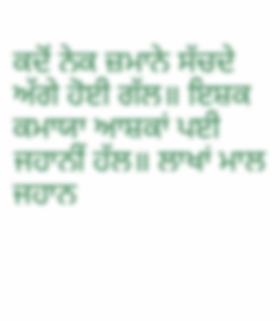ਕਦੋਂ ਨੇਕ ਜ਼ਮਾਨੇ ਸੱਚਦੇ ਅੱਗੇ ਹੋਈ ਗੱਲ॥ ਇਸ਼ਕ ਕਮਾਯਾ ਆਸ਼ਕਾਂ ਪਈ ਜਹਾਨੀਂ ਹੱਲ॥ ਲਾਖਾਂ ਮਾਲ ਜਹਾਨ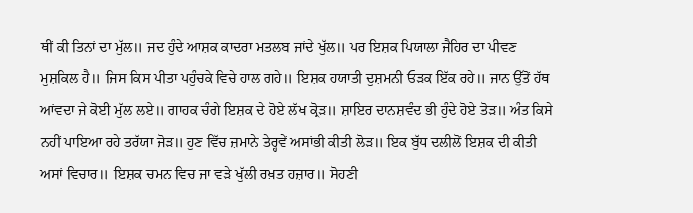ਥੀਂ ਕੀ ਤਿਨਾਂ ਦਾ ਮੁੱਲ॥ ਜਦ ਹੁੰਦੇ ਆਸ਼ਕ ਕਾਦਰਾ ਮਤਲਬ ਜਾਂਦੇ ਖੁੱਲ॥ ਪਰ ਇਸ਼ਕ ਪਿਯਾਲਾ ਜੈਹਿਰ ਦਾ ਪੀਵਣ ਮੁਸ਼ਕਿਲ ਹੈ॥ ਜਿਸ ਕਿਸ ਪੀਤਾ ਪਹੁੰਚਕੇ ਵਿਚੇ ਹਾਲ ਗਹੇ॥ ਇਸ਼ਕ ਹਯਾਤੀ ਦੁਸ਼ਮਨੀ ਓੜਕ ਇੱਕ ਰਹੇ॥ ਜਾਨ ਉੱਤੋਂ ਹੱਥ ਆਂਵਦਾ ਜੇ ਕੋਈ ਮੁੱਲ ਲਏ॥ ਗਾਹਕ ਚੰਗੇ ਇਸ਼ਕ ਦੇ ਹੋਏ ਲੱਖ ਕ੍ਰੋੜ॥ ਸ਼ਾਇਰ ਦਾਨਸ਼ਵੰਦ ਭੀ ਹੁੰਦੇ ਹੋਏ ਤੋੜ॥ ਅੰਤ ਕਿਸੇ ਨਹੀਂ ਪਾਇਆ ਰਹੇ ਤਰੱਯਾ ਜੋੜ॥ ਹੁਣ ਵਿੱਚ ਜ਼ਮਾਨੇ ਤੇਰ੍ਹਵੇਂ ਅਸਾਂਭੀ ਕੀਤੀ ਲੋੜ॥ ਇਕ ਬੁੱਧ ਦਲੀਲੋਂ ਇਸ਼ਕ ਦੀ ਕੀਤੀ ਅਸਾਂ ਵਿਚਾਰ॥ ਇਸ਼ਕ ਚਮਨ ਵਿਚ ਜਾ ਵੜੇ ਖੁੱਲੀ ਰਖ਼ਤ ਹਜ਼ਾਰ॥ ਸੋਹਣੀ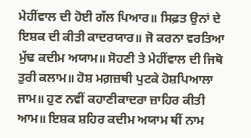ਮੇਹੀਂਵਾਲ ਦੀ ਹੋਈ ਗੱਲ ਪਿਆਰ॥ ਸਿਫ਼ਤ ਉਨਾਂ ਦੇ ਇਸ਼ਕ ਦੀ ਕੀਤੀ ਕਾਦਰਯਾਰ॥ ਜੋ ਕਰਨਾ ਵਰਤਿਆ ਮੁੱਢ ਕਦੀਮ ਅਯਾਮ॥ ਸੋਹਣੀ ਤੇ ਮੇਹੀਂਵਾਲ ਦੀ ਜਿਥੋ ਤੁਰੀ ਕਲਾਮ॥ ਹੋਸ਼ ਮਗ਼ਜ਼ਥੀ ਪੁਟਕੇ ਹੋਸ਼ਪਿਆਲਾ ਜਾਮ॥ ਹੁਣ ਨਵੀਂ ਕਹਾਣੀਕਾਦਰਾ ਜ਼ਾਹਿਰ ਕੀਤੀ ਆਮ॥ ਇਸ਼ਕ ਸ਼ਹਿਰ ਕਦੀਮ ਅਯਾਮ ਥੀਂ ਨਾਮ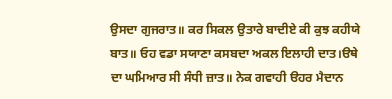ਉਸਦਾ ਗੁਜਰਾਤ॥ ਕਰ ਸਿਕਲ ਉਤਾਰੇ ਬਾਦੀਏ ਕੀ ਕੁਝ ਕਹੀਯੇ ਬਾਤ॥ ਓਹ ਵਡਾ ਸਯਾਣਾ ਕਸਬਦਾ ਅਕਲ ਇਲਾਹੀ ਦਾਤ।ੳਥੇ ਦਾ ਘਮਿਆਰ ਸੀ ਸੰਧੀ ਜ਼ਾਤ॥ ਨੇਕ ਗਵਾਹੀ ੳਹਰ ਮੈਦਾਨ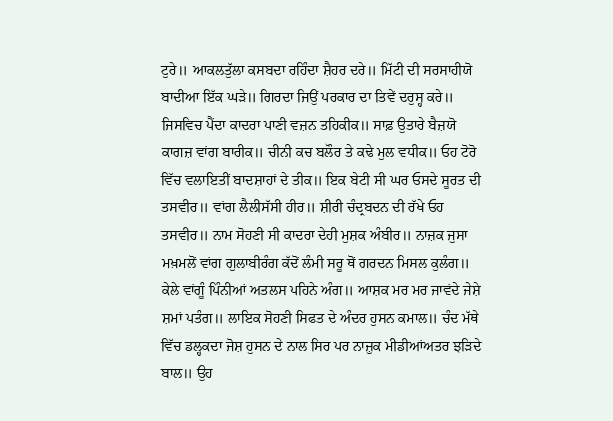ਟੁਰੇ॥ ਆਕਲਤੁੱਲਾ ਕਸਬਦਾ ਰਹਿੰਦਾ ਸ਼ੈਹਰ ਦਰੇ॥ ਮਿੱਟੀ ਦੀ ਸਰਸਾਹੀਯੋ ਬਾਦੀਆ ਇੱਕ ਘੜੇ॥ ਗਿਰਦਾ ਜਿਉਂ ਪਰਕਾਰ ਦਾ ਤਿਵੇਂ ਦਰੁਸ੍ਹ ਕਰੇ॥ ਜਿਸਵਿਚ ਪੈਂਦਾ ਕਾਦਰਾ ਪਾਣੀ ਵਜ਼ਨ ਤਹਿਕੀਕ॥ ਸਾਫ਼ ਉਤਾਰੇ ਬੈਜ਼ਯੋ ਕਾਗਜ਼ ਵਾਂਗ ਬਾਰੀਕ॥ ਚੀਨੀ ਕਚ ਬਲੌਰ ਤੇ ਕਢੇ ਮੁਲ ਵਧੀਕ॥ ਓਹ ਟੋਰੋ ਵਿੱਚ ਵਲਾਇਤੀਂ ਬਾਦਸ਼ਾਹਾਂ ਦੇ ਤੀਕ॥ ਇਕ ਬੇਟੀ ਸੀ ਘਰ ਓਸਦੇ ਸੂਰਤ ਦੀ ਤਸਵੀਰ॥ ਵਾਂਗ ਲੈਲੀਸੱਸੀ ਹੀਰ॥ ਸ਼ੀਰੀ ਚੰਦ੍ਰਬਦਨ ਦੀ ਰੱਖੇ ਓਹ ਤਸਵੀਰ॥ ਨਾਮ ਸੋਹਣੀ ਸੀ ਕਾਦਰਾ ਦੇਹੀ ਮੁਸ਼ਕ ਅੰਬੀਰ॥ ਨਾਜ਼ਕ ਜੁਸਾ ਮਖ਼ਮਲੋਂ ਵਾਂਗ ਗੁਲਾਬੀਰੰਗ ਕੱਦੋਂ ਲੰਮੀ ਸਰੂ ਥੋਂ ਗਰਦਨ ਮਿਸਲ ਕੁਲੰਗ॥ ਕੇਲੇ ਵਾਂਗੂੰ ਪਿੰਨੀਆਂ ਅਤਲਸ ਪਹਿਨੇ ਅੰਗ॥ ਆਸ਼ਕ ਮਰ ਮਰ ਜਾਵਂਦੇ ਜੇਸ਼ੇ ਸ਼ਮਾਂ ਪਤੰਗ॥ ਲਾਇਕ ਸੋਹਣੀ ਸਿਫਤ ਦੇ ਅੰਦਰ ਹੁਸਨ ਕਮਾਲ॥ ਚੰਦ ਮੱਥੇ ਵਿੱਚ ਡਲ੍ਹਕਦਾ ਜੋਸ਼ ਹੁਸਨ ਦੇ ਨਾਲ ਸਿਰ ਪਰ ਨਾਜ਼ੁਕ ਮੀਡੀਆਂਅਤਰ ਝੜਿਦੇ ਬਾਲ॥ ਉਹ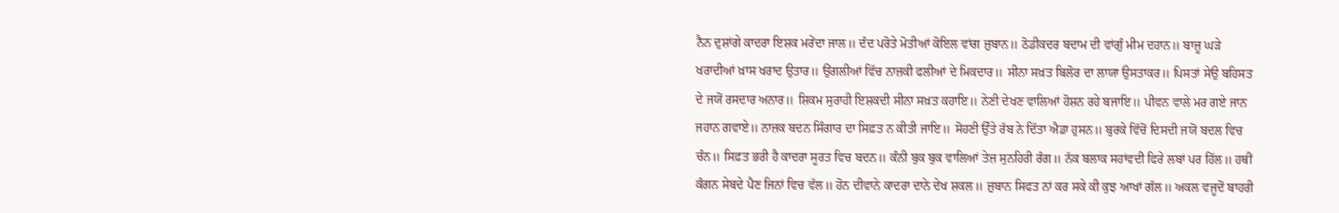ਨੈਨ ਦੁਸ਼ਾਂਗੇ ਕਾਦਰਾ ਇਸ਼ਕ ਮਰੇਂਦਾ ਜਾਲ॥ ਦੰਦ ਪਰੋਤੇ ਮੋਤੀਆਂ ਕੋਇਲ ਵਾਂਗ ਜ਼ੁਬਾਨ॥ ਠੋਡੀਕਦਰ ਬਦਾਮ ਦੀ ਵਾਂਗੁੰ ਮੀਮ ਦਹਾਨ॥ ਬਾਜ਼ੂ ਘੜੇ ਖਰਾਦੀਆਂ ਖ਼ਾਸ ਖਰਾਦ ਉਤਾਰ॥ ਉਂਗਲੀਆਂ ਵਿੱਚ ਨਾਜ਼ਕੀ ਫਲੀਆਂ ਦੇ ਮਿਕਦਾਰ॥ ਸੀਨਾ ਸਖ਼ਤ ਬਿਲੋਰ ਦਾ ਲਾਯਾ ਉਸਤਾਕਰ॥ ਪਿਸਤਾਂ ਸੇਉ ਬਹਿਸਤ ਦੇ ਜਯੋਂ ਰਸਦਾਰ ਅਨਾਰ॥ ਸ਼ਿਕਮ ਸੁਰਾਹੀ ਇਸ਼ਕਦੀ ਸੀਨਾ ਸਖ਼ਤ ਕਹਾਇ॥ ਨੇਣੀ ਦੇਖਣ ਵਾਲਿਆਂ ਹੋਸ਼ਨ ਰਹੇ ਬਜਾਇ॥ ਪੀਵਨ ਵਾਲੇ ਮਰ ਗਏ ਜਾਨ ਜਹਾਨ ਗਵਾਏ॥ ਨਾਜ਼ਕ ਬਦਨ ਸਿੰਗਾਰ ਦਾ ਸਿਫ਼ਤ ਨ ਕੀਤੀ ਜਾਇ॥ ਸੋਹਣੀ ਉੱਤੇ ਰੱਬ ਨੇ ਦਿੱਤਾ ਐਡਾ ਹੁਸਨ॥ ਬੁਰਕੇ ਵਿੱਚੋਂ ਦਿਸਦੀ ਜਯੋਂ ਬਦਲ ਵਿਚ ਚੰਨ॥ ਸਿਫ਼ਤ ਭਰੀ ਹੈ ਕਾਦਰਾ ਸੂਰਤ ਵਿਚ ਬਦਨ॥ ਕੰਨੀ ਬੁਕ ਬੁਕ ਵਾਲਿਆਂ ਤੇਜ਼ ਸੁਨਹਿਰੀ ਰੰਗ॥ ਨੱਕ ਬਲਾਕ ਸਹਾਂਵਦੀ ਫਿਰੇ ਲਬਾਂ ਪਰ ਹਿੱਲ॥ ਹਥੀਂ ਕੰਗਨ ਸੇਬਦੇ ਪੈਣ ਜਿਨਾਂ ਵਿਚ ਵੱਲ॥ ਹੋਨ ਦੀਵਾਨੇ ਕਾਦਰਾ ਦਾਨੇ ਦੇਖ ਸ਼ਕਲ॥ ਜ਼ੁਬਾਨ ਸਿਫਤ ਨਾਂ ਕਰ ਸਕੇ ਕੀ ਕੁਝ ਆਖਾਂ ਗੱਲ॥ ਅਕਲ ਵਜੂਦੋਂ ਬਾਹਰੀ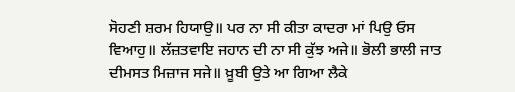ਸੋਹਣੀ ਸ਼ਰਮ ਹਿਯਾਉ॥ ਪਰ ਨਾ ਸੀ ਕੀਤਾ ਕਾਦਰਾ ਮਾਂ ਪਿਉ ਓਸ ਵਿਆਹੁ॥ ਲੱਜ਼ਤਵਾਇ ਜਹਾਨ ਦੀ ਨਾ ਸੀ ਕੁੱਝ ਅਜੇ॥ ਭੋਲੀ ਭਾਲੀ ਜਾਤ ਦੀਮਸਤ ਮਿਜ਼ਾਜ ਸਜੇ॥ ਖ਼ੂਬੀ ਉਤੇ ਆ ਗਿਆ ਲੈਕੇ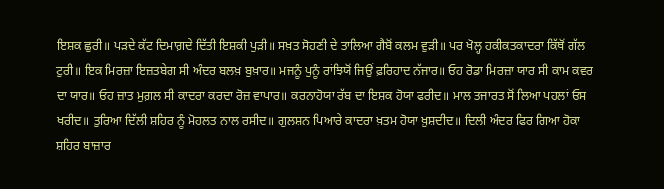ਇਸ਼ਕ ਛੁਰੀ॥ ਪੜਦੇ ਕੱਟ ਦਿਮਾਗ਼ਦੇ ਦਿੱਤੀ ਇਸ਼ਕੀ ਪੁੜੀ॥ ਸਖ਼ਤ ਸੋਹਣੀ ਦੇ ਤਾਲਿਆ ਗੈਬੋਂ ਕਲਮ ਵੁੜੀ॥ ਪਰ ਖੋਲ੍ਹ ਹਕੀਕਤਕਾਦਰਾ ਕਿੱਥੋਂ ਗੱਲ ਟੁਰੀ॥ ਇਕ ਮਿਰਜ਼ਾ ਇਜ਼ਤਬੇਗ ਸੀ ਅੰਦਰ ਬਲਖ਼ ਬੁਖ਼ਾਰ॥ ਮਜਨੂੰ ਪੁਨੂੰ ਰਾਂਝਿਯੋਂ ਜਿਉਂ ਫ਼ਰਿਹਾਦ ਨੱਜਾਰ॥ ਓਹ ਰੋਡਾ ਮਿਰਜ਼ਾ ਯਾਰ ਸੀ ਕਾਮ ਕਵਰ ਦਾ ਯਾਰ॥ ਓਹ ਜ਼ਾਤ ਮੁਗ਼ਲ ਸੀ ਕਾਦਰਾ ਕਰਦਾ ਰੋਜ਼ ਵਾਪਾਰ॥ ਕਰਨਾਹੋਯਾ ਰੱਬ ਦਾ ਇਸ਼ਕ ਹੋਯਾ ਫਰੀਦ॥ ਮਾਲ ਤਜਾਰਤ ਸੋਂ ਲਿਆ ਪਹਲਾਂ ਓਸ ਖਰੀਦ॥ ਤੁਰਿਆ ਦਿੱਲੀ ਸ਼ਹਿਰ ਨੂੰ ਮੋਹਲਤ ਨਾਲ ਰਸੀਦ॥ ਗੁਲਸ਼ਨ ਪਿਆਰੇ ਕਾਦਰਾ ਖ਼ਤਮ ਹੋਯਾ ਖ਼ੁਸ਼ਦੀਦ॥ ਦਿਲੀ ਅੰਦਰ ਫਿਰ ਗਿਆ ਹੋਕਾ ਸ਼ਹਿਰ ਬਾਜ਼ਾਰ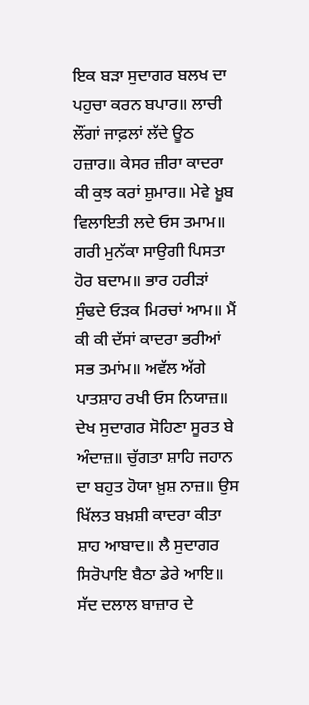ਇਕ ਬੜਾ ਸੁਦਾਗਰ ਬਲਖ ਦਾ ਪਹੁਚਾ ਕਰਨ ਬਪਾਰ॥ ਲਾਚੀ ਲੌਂਗਾਂ ਜਾਫ਼ਲਾਂ ਲੱਦੇ ਊਠ ਹਜ਼ਾਰ॥ ਕੇਸਰ ਜ਼ੀਰਾ ਕਾਦਰਾ ਕੀ ਕੁਝ ਕਰਾਂ ਸ਼ੁਮਾਰ॥ ਮੇਵੇ ਖ਼ੂਬ ਵਿਲਾਇਤੀ ਲਦੇ ਓਸ ਤਮਾਮ॥ ਗਰੀ ਮੁਨੱਕਾ ਸਾਉਗੀ ਪਿਸਤਾ ਹੋਰ ਬਦਾਮ॥ ਭਾਰ ਹਰੀੜਾਂ ਸੁੰਢਦੇ ਓੜਕ ਮਿਰਚਾਂ ਆਮ॥ ਮੈਂ ਕੀ ਕੀ ਦੱਸਾਂ ਕਾਦਰਾ ਭਰੀਆਂ ਸਭ ਤਮਾਂਮ॥ ਅਵੱਲ ਅੱਗੇ ਪਾਤਸ਼ਾਹ ਰਖੀ ਓਸ ਨਿਯਾਜ਼॥ ਦੇਖ ਸੁਦਾਗਰ ਸੋਹਿਣਾ ਸੂਰਤ ਬੇ ਅੰਦਾਜ਼॥ ਚੁੱਗਤਾ ਸ਼ਾਹਿ ਜਹਾਨ ਦਾ ਬਹੁਤ ਹੋਯਾ ਖ਼ੁਸ਼ ਨਾਜ਼॥ ਉਸ ਖਿੱਲਤ ਬਖ਼ਸ਼ੀ ਕਾਦਰਾ ਕੀਤਾ ਸ਼ਾਹ ਆਬਾਦ॥ ਲੈ ਸੁਦਾਗਰ ਸਿਰੋਪਾਇ ਬੈਠਾ ਡੇਰੇ ਆਇ॥ ਸੱਦ ਦਲਾਲ ਬਾਜ਼ਾਰ ਦੇ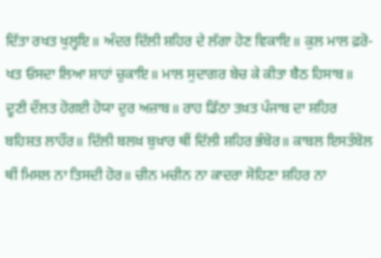ਦਿੱਤਾ ਰਖਤ ਖੁਲ੍ਹਇ॥ ਅੰਦਰ ਦਿੱਲੀ ਸ਼ਹਿਰ ਦੇ ਲੱਗਾ ਹੋਣ ਵਿਕਾਇ॥ ਕੁਲ ਮਾਲ ਫ਼ਰੋ- ਖਤ ਓਸਦਾ ਲਿਆ ਸ਼ਾਹਾਂ ਚੁਕਾਇ॥ ਮਾਲ ਸੁਦਾਗਰ ਬੇਚ ਕੇ ਕੀਤਾ ਬੈਠ ਹਿਸਾਬ॥ ਦੂਣੀ ਦੌਲਤ ਹੋਗਈ ਹੋਯਾ ਦੁਰ ਅਜ਼ਾਬ॥ ਰਾਹ ਡਿੱਠਾ ਤਖ਼ਤ ਪੰਜਾਬ ਦਾ ਸ਼ਹਿਰ ਬਹਿਸ਼ਤ ਲਾਹੌਰ॥ ਦਿੱਲੀ ਬਲਖ਼ ਬੁਖ਼ਾਰ ਥੀਂ ਦਿੱਲੀ ਸ਼ਹਿਰ ਭੰਬੋਰ॥ ਕਾਬਲ ਇਸਤੰਬੋਲ ਥੀਂ ਮਿਸਲ ਨਾ ਤਿਸਦੀ ਹੋਰ॥ ਚੀਨ ਮਚੀਨ ਨਾ ਕਾਦਰਾ ਸੋਹਿਣਾ ਸ਼ਹਿਰ ਨਾ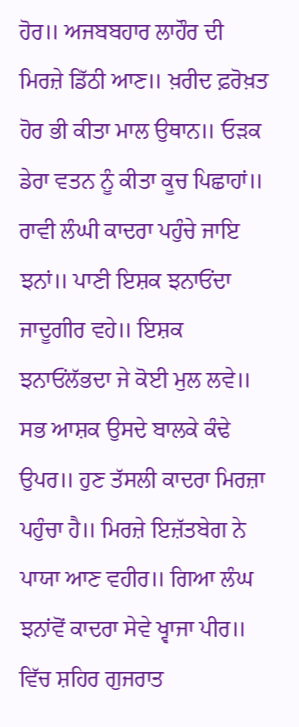ਹੋਰ॥ ਅਜਬਬਹਾਰ ਲਾਹੌਰ ਦੀ ਮਿਰਜ਼ੇ ਡਿੱਠੀ ਆਣ॥ ਖ਼ਰੀਦ ਫ਼ਰੋਖ਼ਤ ਹੋਰ ਭੀ ਕੀਤਾ ਮਾਲ ਉਥਾਨ॥ ਓੜਕ ਡੇਰਾ ਵਤਨ ਨੂੰ ਕੀਤਾ ਕੂਚ ਪਿਛਾਹਾਂ॥ ਰਾਵੀ ਲੰਘੀ ਕਾਦਰਾ ਪਹੁੰਚੇ ਜਾਇ ਝਨਾਂ॥ ਪਾਣੀ ਇਸ਼ਕ ਝਨਾਓਂਦਾ ਜਾਦੂਗੀਰ ਵਹੇ॥ ਇਸ਼ਕ ਝਨਾਓਂਲੱਭਦਾ ਜੇ ਕੋਈ ਮੁਲ ਲਵੇ॥ ਸਭ ਆਸ਼ਕ ਉਸਦੇ ਬਾਲਕੇ ਕੰਢੇ ਉਪਰ॥ ਹੁਣ ਤੱਸਲੀ ਕਾਦਰਾ ਮਿਰਜ਼ਾ ਪਹੁੰਚਾ ਹੈ॥ ਮਿਰਜ਼ੇ ਇਜ਼ੱਤਬੇਗ ਨੇ ਪਾਯਾ ਆਣ ਵਹੀਰ॥ ਗਿਆ ਲੰਘ ਝਨਾਂਵੋਂ ਕਾਦਰਾ ਸੇਵੇ ਖ੍ਵਾਜਾ ਪੀਰ॥ ਵਿੱਚ ਸ਼ਹਿਰ ਗੁਜਰਾਤ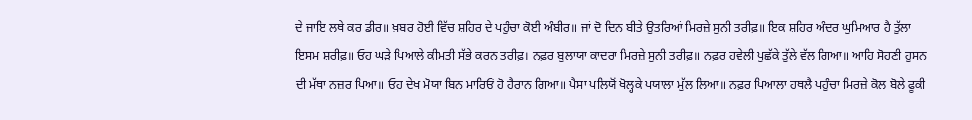ਦੇ ਜਾਇ ਲਥੇ ਕਰ ਡੀਰ॥ ਖ਼ਬਰ ਹੋਈ ਵਿੱਚ ਸ਼ਹਿਰ ਦੇ ਪਹੁੰਚਾ ਕੋਈ ਅੰਬੀਰ॥ ਜਾਂ ਦੋ ਦਿਨ ਬੀਤੇ ਉਤਰਿਆਂ ਮਿਰਜ਼ੇ ਸੁਨੀ ਤਰੀਫ਼॥ ਇਕ ਸ਼ਹਿਰ ਅੰਦਰ ਘੁਮਿਆਰ ਹੈ ਤੁੱਲਾ ਇਸਮ ਸ਼ਰੀਫ਼॥ ਓਹ ਘੜੇ ਪਿਆਲੇ ਕੀਮਤੀ ਸੱਭੇ ਕਰਨ ਤਰੀਫ਼। ਨਫ਼ਰ ਬੁਲਾਯਾ ਕਾਦਰਾ ਮਿਰਜ਼ੇ ਸੁਨੀ ਤਰੀਫ਼॥ ਨਫ਼ਰ ਹਵੇਲੀ ਪੁਛੱਕੇ ਤੁੱਲੇ ਵੱਲ ਗਿਆ॥ ਆਹਿ ਸੋਹਣੀ ਹੁਸਨ ਦੀ ਮੱਥਾ ਨਜ਼ਰ ਪਿਆ॥ ਓਹ ਦੇਖ ਮੋਯਾ ਬਿਨ ਮਾਰਿਓਂ ਹੋ ਹੈਰਾਨ ਗਿਆ॥ ਪੈਸਾ ਪਲਿਯੋਂ ਖੋਲ੍ਹਕੇ ਪਯਾਲਾ ਮੁੱਲ ਲਿਆ॥ ਨਫ਼ਰ ਪਿਆਲਾ ਹਥਲੈ ਪਹੁੰਚਾ ਮਿਰਜ਼ੇ ਕੋਲ ਬੋਲੇ ਫੂਕੀ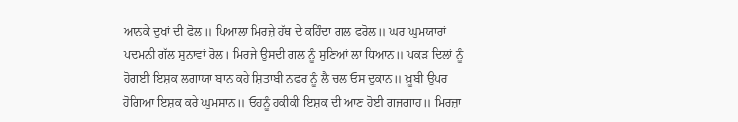ਆਨਕੇ ਦੁਖਾਂ ਦੀ ਫੋਲ॥ ਪਿਆਲਾ ਮਿਰਜ਼ੇ ਹੱਥ ਦੇ ਕਹਿੰਦਾ ਗਲ ਫਰੋਲ॥ ਘਰ ਘੁਮਯਾਰਾਂ ਪਦਮਨੀ ਗੱਲ ਸੁਨਾਵਾਂ ਰੋਲ। ਮਿਰਜੇ ਉਸਦੀ ਗਲ ਨੂੰ ਸੁਣਿਆਂ ਲਾ ਧਿਆਨ॥ ਪਕੜ ਦਿਲਾਂ ਨੂੰ ਹੋਗਈ ਇਸ਼ਕ ਲਗਾਯਾ ਬਾਨ ਕਹੇ ਸ਼ਿਤਾਬੀ ਨਫਰ ਨੂੰ ਲੈ ਚਲ ਓਸ ਦੁਕਾਨ॥ ਖ਼ੂਬੀ ਉਪਰ ਹੋਗਿਆ ਇਸ਼ਕ ਕਰੇ ਘੁਮਸਾਨ॥ ਓਹਨੂੰ ਹਕੀਕੀ ਇਸ਼ਕ ਦੀ ਆਣ ਹੋਈ ਗਜਗਾਹ॥ ਮਿਰਜ਼ਾ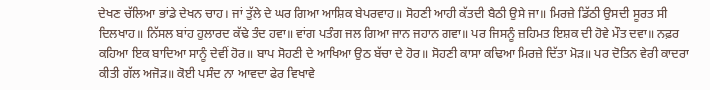ਦੇਖਣ ਚੱਲਿਆ ਭਾਂਡੇ ਦੇਖਨ ਚਾਹ। ਜਾਂ ਤੁੱਲੇ ਦੇ ਘਰ ਗਿਆ ਆਸ਼ਿਕ ਬੇਪਰਵਾਹ॥ ਸੋਹਣੀ ਆਹੀ ਕੱਤਦੀ ਬੈਠੀ ਉਸੇ ਜਾ॥ ਮਿਰਜ਼ੇ ਡਿੱਠੀ ਉਸਦੀ ਸੂਰਤ ਸੀ ਦਿਲਖਾਹ॥ ਨਿੱਸਲ ਬਾਂਹ ਹੁਲਾਰਦ ਕੱਢੇ ਤੰਦ ਹਵਾ॥ ਵਾਂਗ ਪਤੰਗ ਜਲ ਗਿਆ ਜਾਨ ਜਹਾਨ ਗਵਾ॥ ਪਰ ਜਿਸਨੂੰ ਜ਼ਹਿਮਤ ਇਸ਼ਕ ਦੀ ਹੋਵੇ ਮੌਤ ਦਵਾ॥ ਨਫ਼ਰ ਕਹਿਆ ਇਕ ਬਾਦਿਆ ਸਾਨੂੰ ਦੇਵੀਂ ਹੋਰ॥ ਬਾਪ ਸੋਹਣੀ ਦੇ ਆਖਿਆ ਉਠ ਬੱਚਾ ਦੇ ਹੋਰ॥ ਸੋਹਣੀ ਕਾਸਾ ਕਢਿਆ ਮਿਰਜ਼ੇ ਦਿੱਤਾ ਮੋੜ॥ ਪਰ ਦੋਤਿਨ ਵੇਰੀ ਕਾਦਰਾ ਕੀਤੀ ਗੱਲ ਅਜੋੜ॥ ਕੋਈ ਪਸੰਦ ਨਾ ਆਵਦਾ ਫੇਰ ਵਿਖਾਵੇ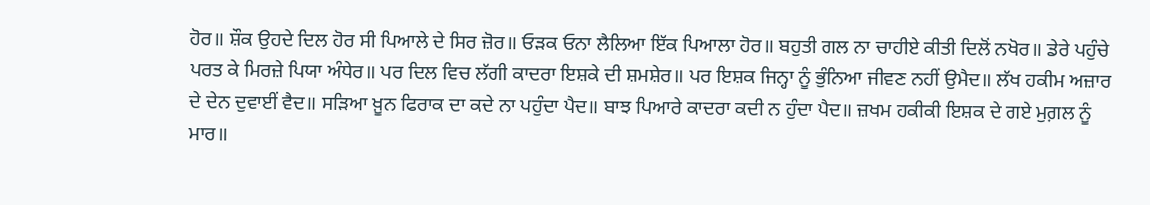ਹੋਰ॥ ਸ਼ੌਕ ਉਹਦੇ ਦਿਲ ਹੋਰ ਸੀ ਪਿਆਲੇ ਦੇ ਸਿਰ ਜ਼ੋਰ॥ ਓੜਕ ਓਨਾ ਲੈਲਿਆ ਇੱਕ ਪਿਆਲਾ ਹੋਰ॥ ਬਹੁਤੀ ਗਲ ਨਾ ਚਾਹੀਏ ਕੀਤੀ ਦਿਲੋਂ ਨਖੋਰ॥ ਡੇਰੇ ਪਹੁੰਚੇ ਪਰਤ ਕੇ ਮਿਰਜ਼ੇ ਪਿਯਾ ਅੰਧੇਰ॥ ਪਰ ਦਿਲ ਵਿਚ ਲੱਗੀ ਕਾਦਰਾ ਇਸ਼ਕੇ ਦੀ ਸ਼ਮਸ਼ੇਰ॥ ਪਰ ਇਸ਼ਕ ਜਿਨ੍ਹਾ ਨੂੰ ਭੁੰਨਿਆ ਜੀਵਣ ਨਹੀਂ ਉਮੈਦ॥ ਲੱਖ ਹਕੀਮ ਅਜ਼ਾਰ ਦੇ ਦੇਨ ਦੁਵਾਈਂ ਵੈਦ॥ ਸੜਿਆ ਖ਼ੂਨ ਫਿਰਾਕ ਦਾ ਕਦੇ ਨਾ ਪਹੁੰਦਾ ਪੈਦ॥ ਬਾਝ ਪਿਆਰੇ ਕਾਦਰਾ ਕਦੀ ਨ ਹੁੰਦਾ ਪੈਦ॥ ਜ਼ਖਮ ਹਕੀਕੀ ਇਸ਼ਕ ਦੇ ਗਏ ਮੁਗ਼ਲ ਨੂੰ ਮਾਰ॥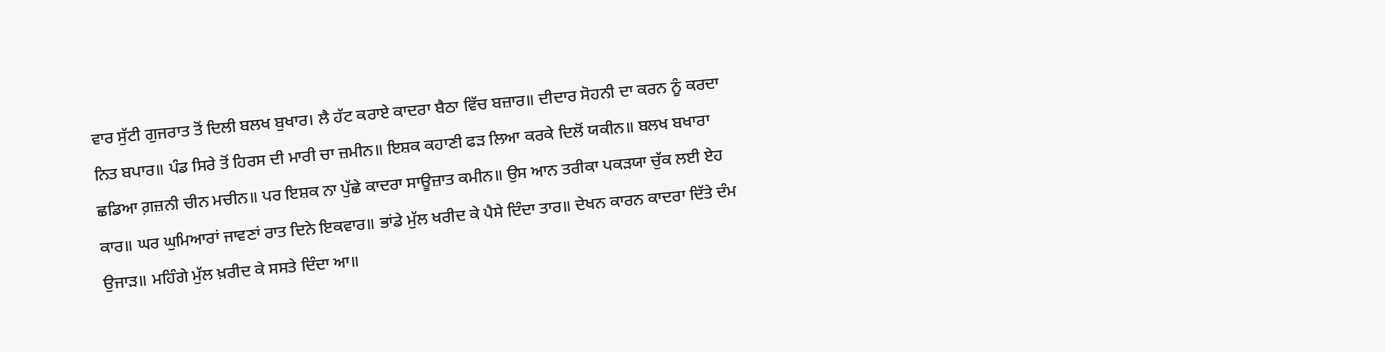ਵਾਰ ਸੁੱਟੀ ਗੁਜਰਾਤ ਤੋਂ ਦਿਲੀ ਬਲਖ ਬੁਖਾਰ। ਲੈ ਹੱਟ ਕਰਾਏ ਕਾਦਰਾ ਬੈਠਾ ਵਿੱਚ ਬਜ਼ਾਰ॥ ਦੀਦਾਰ ਸੋਹਨੀ ਦਾ ਕਰਨ ਨੂੰ ਕਰਦਾ ਨਿਤ ਬਪਾਰ॥ ਪੰਡ ਸਿਰੇ ਤੋਂ ਹਿਰਸ ਦੀ ਮਾਰੀ ਚਾ ਜ਼ਮੀਨ॥ ਇਸ਼ਕ ਕਹਾਣੀ ਫੜ ਲਿਆ ਕਰਕੇ ਦਿਲੋਂ ਯਕੀਨ॥ ਬਲਖ ਬਖਾਰਾ ਛਡਿਆ ਗ਼ਜ਼ਨੀ ਚੀਨ ਮਚੀਨ॥ ਪਰ ਇਸ਼ਕ ਨਾ ਪੁੱਛੇ ਕਾਦਰਾ ਸਾਊਜ਼ਾਤ ਕਮੀਨ॥ ਉਸ ਆਨ ਤਰੀਕਾ ਪਕੜਯਾ ਚੁੱਕ ਲਈ ਏਹ ਕਾਰ॥ ਘਰ ਘੁਮਿਆਰਾਂ ਜਾਵਣਾਂ ਰਾਤ ਦਿਨੇ ਇਕਵਾਰ॥ ਭਾਂਡੇ ਮੁੱਲ ਖਰੀਦ ਕੇ ਪੈਸੇ ਦਿੰਦਾ ਤਾਰ॥ ਦੇਖਨ ਕਾਰਨ ਕਾਦਰਾ ਦਿੱਤੇ ਦੰਮ ਉਜਾੜ॥ ਮਹਿੰਗੇ ਮੁੱਲ ਖ਼ਰੀਦ ਕੇ ਸਸਤੇ ਦਿੰਦਾ ਆ॥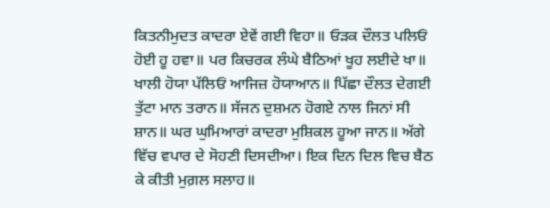ਕਿਤਨੀਮੁਦਤ ਕਾਦਰਾ ਏਵੇਂ ਗਈ ਵਿਹਾ॥ ਓੜਕ ਦੌਲਤ ਪਲਿਓਂ ਹੋਈ ਹੂ ਹਵਾ॥ ਪਰ ਕਿਚਰਕ ਲੰਘੇ ਬੈਠਿਆਂ ਖੂਹ ਲਈਦੇ ਖਾ॥ ਖਾਲੀ ਹੋਯਾ ਪੱਲਿਓਂ ਆਜਿਜ਼ ਹੋਯਾਆਨ॥ ਪਿੱਛਾ ਦੌਲਤ ਦੇਗਈ ਤੁੱਟਾ ਮਾਨ ਤਰਾਨ॥ ਸੱਜਨ ਦੁਸ਼ਮਨ ਹੋਗਏ ਨਾਲ ਜਿਨਾਂ ਸੀ ਸ਼ਾਨ॥ ਘਰ ਘੁਮਿਆਰਾਂ ਕਾਦਰਾ ਮੁਸ਼ਿਕਲ ਹੂਆ ਜਾਨ॥ ਅੱਗੇ ਵਿੱਚ ਵਪਾਰ ਦੇ ਸੋਹਣੀ ਦਿਸਦੀਆ। ਇਕ ਦਿਨ ਦਿਲ ਵਿਚ ਬੈਠ ਕੇ ਕੀਤੀ ਮੁਗ਼ਲ ਸਲਾਹ॥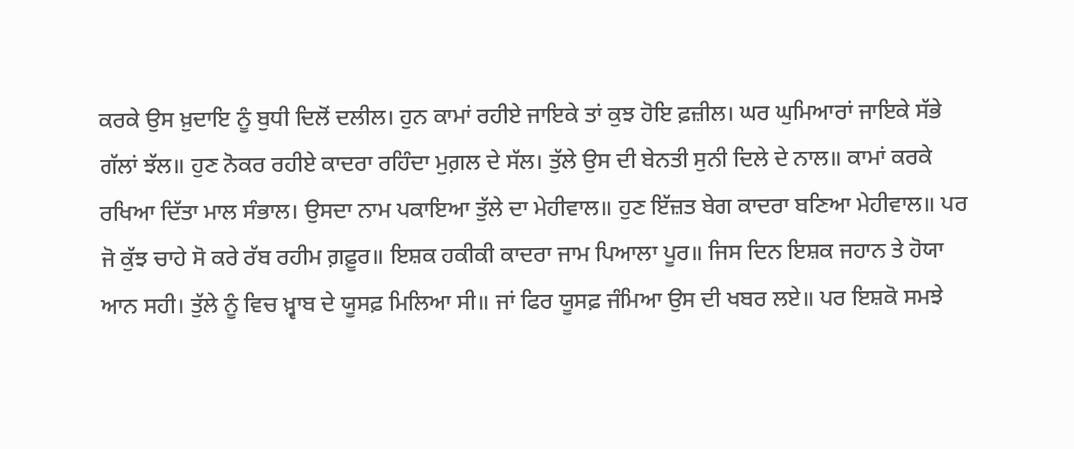ਕਰਕੇ ਉਸ ਖ਼ੁਦਾਇ ਨੂੰ ਬੁਧੀ ਦਿਲੋਂ ਦਲੀਲ। ਹੁਨ ਕਾਮਾਂ ਰਹੀਏ ਜਾਇਕੇ ਤਾਂ ਕੁਝ ਹੋਇ ਫ਼ਜ਼ੀਲ। ਘਰ ਘੁਮਿਆਰਾਂ ਜਾਇਕੇ ਸੱਭੇ ਗੱਲਾਂ ਝੱਲ॥ ਹੁਣ ਨੋਕਰ ਰਹੀਏ ਕਾਦਰਾ ਰਹਿੰਦਾ ਮੁਗ਼ਲ ਦੇ ਸੱਲ। ਤੁੱਲੇ ਉਸ ਦੀ ਬੇਨਤੀ ਸੁਨੀ ਦਿਲੇ ਦੇ ਨਾਲ॥ ਕਾਮਾਂ ਕਰਕੇ ਰਖਿਆ ਦਿੱਤਾ ਮਾਲ ਸੰਭਾਲ। ਉਸਦਾ ਨਾਮ ਪਕਾਇਆ ਤੁੱਲੇ ਦਾ ਮੇਹੀਵਾਲ॥ ਹੁਣ ਇੱਜ਼ਤ ਬੇਗ ਕਾਦਰਾ ਬਣਿਆ ਮੇਹੀਵਾਲ॥ ਪਰ ਜੋ ਕੁੱਝ ਚਾਹੇ ਸੋ ਕਰੇ ਰੱਬ ਰਹੀਮ ਗ਼ਫ਼ੂਰ॥ ਇਸ਼ਕ ਹਕੀਕੀ ਕਾਦਰਾ ਜਾਮ ਪਿਆਲਾ ਪੂਰ॥ ਜਿਸ ਦਿਨ ਇਸ਼ਕ ਜਹਾਨ ਤੇ ਹੋਯਾ ਆਨ ਸਹੀ। ਤੁੱਲੇ ਨੂੰ ਵਿਚ ਖ਼੍ਵਾਬ ਦੇ ਯੂਸਫ਼ ਮਿਲਿਆ ਸੀ॥ ਜਾਂ ਫਿਰ ਯੂਸਫ਼ ਜੰਮਿਆ ਉਸ ਦੀ ਖਬਰ ਲਏ॥ ਪਰ ਇਸ਼ਕੋ ਸਮਝੇ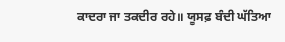ਕਾਦਰਾ ਜਾ ਤਕਦੀਰ ਰਹੇ॥ ਯੂਸਫ਼ ਬੰਦੀ ਘੱਤਿਆ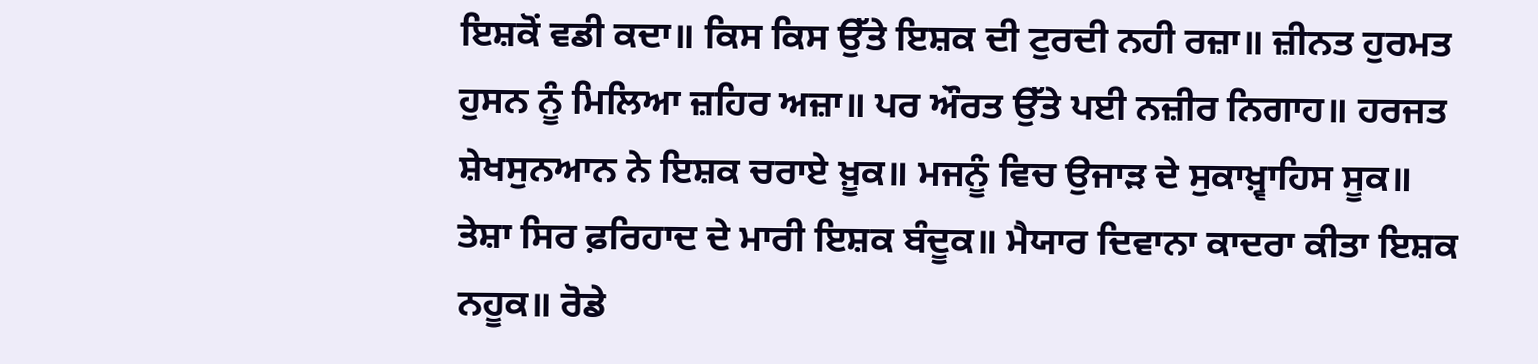ਇਸ਼ਕੋਂ ਵਡੀ ਕਦਾ॥ ਕਿਸ ਕਿਸ ਉੱਤੇ ਇਸ਼ਕ ਦੀ ਟੁਰਦੀ ਨਹੀ ਰਜ਼ਾ॥ ਜ਼ੀਨਤ ਹੁਰਮਤ ਹੁਸਨ ਨੂੰ ਮਿਲਿਆ ਜ਼ਹਿਰ ਅਜ਼ਾ॥ ਪਰ ਔਰਤ ਉੱਤੇ ਪਈ ਨਜ਼ੀਰ ਨਿਗਾਹ॥ ਹਰਜਤ ਸ਼ੇਖਸੁਨਆਨ ਨੇ ਇਸ਼ਕ ਚਰਾਏ ਖ਼ੂਕ॥ ਮਜਨੂੰ ਵਿਚ ਉਜਾੜ ਦੇ ਸੁਕਾਖ਼੍ਵਾਹਿਸ ਸੂਕ॥ ਤੇਸ਼ਾ ਸਿਰ ਫ਼ਰਿਹਾਦ ਦੇ ਮਾਰੀ ਇਸ਼ਕ ਬੰਦੂਕ॥ ਮੈਯਾਰ ਦਿਵਾਨਾ ਕਾਦਰਾ ਕੀਤਾ ਇਸ਼ਕ ਨਹੂਕ॥ ਰੋਡੇ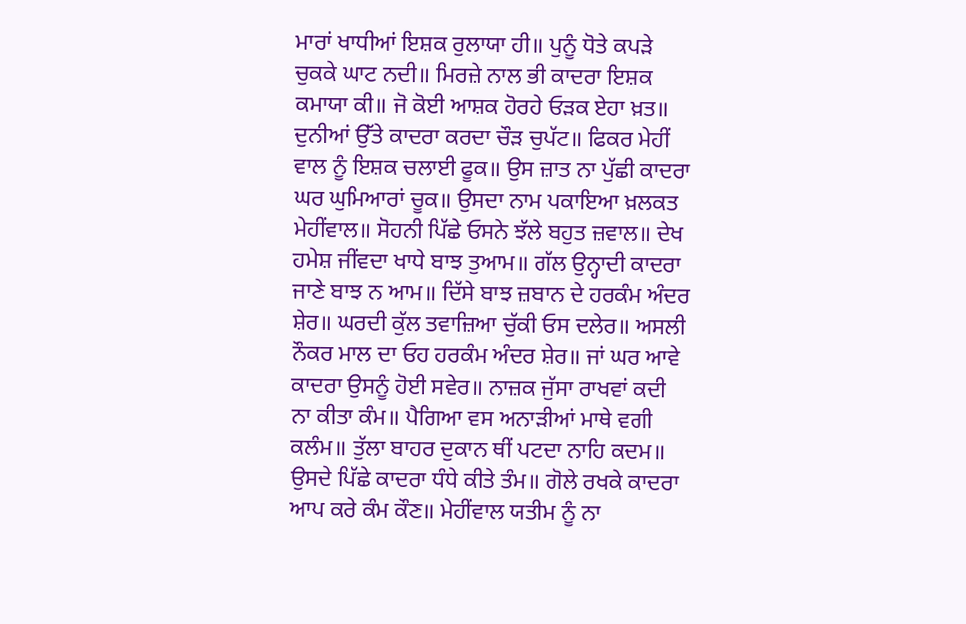ਮਾਰਾਂ ਖਾਧੀਆਂ ਇਸ਼ਕ ਰੁਲਾਯਾ ਹੀ॥ ਪੁਨੂੰ ਧੋਤੇ ਕਪੜੇ ਚੁਕਕੇ ਘਾਟ ਨਦੀ॥ ਮਿਰਜ਼ੇ ਨਾਲ ਭੀ ਕਾਦਰਾ ਇਸ਼ਕ ਕਮਾਯਾ ਕੀ॥ ਜੋ ਕੋਈ ਆਸ਼ਕ ਹੋਰਹੇ ਓੜਕ ਏਹਾ ਖ਼ਤ॥ ਦੁਨੀਆਂ ਉੱਤੇ ਕਾਦਰਾ ਕਰਦਾ ਚੌੜ ਚੁਪੱਟ॥ ਫਿਕਰ ਮੇਹੀਂ ਵਾਲ ਨੂੰ ਇਸ਼ਕ ਚਲਾਈ ਫੂਕ॥ ਉਸ ਜ਼ਾਤ ਨਾ ਪੁੱਛੀ ਕਾਦਰਾ ਘਰ ਘੁਮਿਆਰਾਂ ਚੂਕ॥ ਉਸਦਾ ਨਾਮ ਪਕਾਇਆ ਖ਼ਲਕਤ ਮੇਹੀਂਵਾਲ॥ ਸੋਹਨੀ ਪਿੱਛੇ ਓਸਨੇ ਝੱਲੇ ਬਹੁਤ ਜ਼ਵਾਲ॥ ਦੇਖ ਹਮੇਸ਼ ਜੀਂਵਦਾ ਖਾਧੇ ਬਾਝ ਤੁਆਮ॥ ਗੱਲ ਉਨ੍ਹਾਦੀ ਕਾਦਰਾ ਜਾਣੇ ਬਾਝ ਨ ਆਮ॥ ਦਿੱਸੇ ਬਾਝ ਜ਼ਬਾਨ ਦੇ ਹਰਕੰਮ ਅੰਦਰ ਸ਼ੇਰ॥ ਘਰਦੀ ਕੁੱਲ ਤਵਾਜ਼ਿਆ ਚੁੱਕੀ ਓਸ ਦਲੇਰ॥ ਅਸਲੀ ਨੌਕਰ ਮਾਲ ਦਾ ਓਹ ਹਰਕੰਮ ਅੰਦਰ ਸ਼ੇਰ॥ ਜਾਂ ਘਰ ਆਵੇ ਕਾਦਰਾ ਉਸਨੂੰ ਹੋਈ ਸਵੇਰ॥ ਨਾਜ਼ਕ ਜੁੱਸਾ ਰਾਖਵਾਂ ਕਦੀ ਨਾ ਕੀਤਾ ਕੰਮ॥ ਪੈਗਿਆ ਵਸ ਅਨਾੜੀਆਂ ਮਾਥੇ ਵਗੀ ਕਲੰਮ॥ ਤੁੱਲਾ ਬਾਹਰ ਦੁਕਾਨ ਥੀਂ ਪਟਦਾ ਨਾਹਿ ਕਦਮ॥ ਉਸਦੇ ਪਿੱਛੇ ਕਾਦਰਾ ਧੰਧੇ ਕੀਤੇ ਤੰਮ॥ ਗੋਲੇ ਰਖਕੇ ਕਾਦਰਾ ਆਪ ਕਰੇ ਕੰਮ ਕੌਣ॥ ਮੇਹੀਂਵਾਲ ਯਤੀਮ ਨੂੰ ਨਾ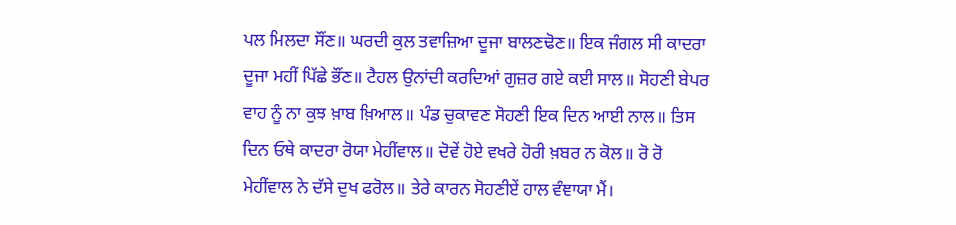ਪਲ ਮਿਲਦਾ ਸੌਂਣ॥ ਘਰਦੀ ਕੁਲ ਤਵਾਜ਼ਿਆ ਦੂਜਾ ਬਾਲਣਢੋਣ॥ ਇਕ ਜੰਗਲ ਸੀ ਕਾਦਰਾ ਦੂਜਾ ਮਹੀਂ ਪਿੱਛੇ ਭੌਂਣ॥ ਟੈਹਲ ਉਨਾਂਦੀ ਕਰਦਿਆਂ ਗੁਜ਼ਰ ਗਏ ਕਈ ਸਾਲ॥ ਸੋਹਣੀ ਬੇਪਰ ਵਾਹ ਨੂੰ ਨਾ ਕੁਝ ਖ਼ਾਬ ਖ਼ਿਆਲ॥ ਪੰਡ ਚੁਕਾਵਣ ਸੋਹਣੀ ਇਕ ਦਿਨ ਆਈ ਨਾਲ॥ ਤਿਸ ਦਿਨ ਓਥੇ ਕਾਦਰਾ ਰੋਯਾ ਮੇਹੀਂਵਾਲ॥ ਦੋਵੇਂ ਹੋਏ ਵਖਰੇ ਹੋਰੀ ਖ਼ਬਰ ਨ ਕੋਲ॥ ਰੋ ਰੋ ਮੇਹੀਂਵਾਲ ਨੇ ਦੱਸੇ ਦੁਖ ਫਰੋਲ॥ ਤੇਰੇ ਕਾਰਨ ਸੋਹਣੀਏਂ ਹਾਲ ਵੰਞਾਯਾ ਮੈਂ।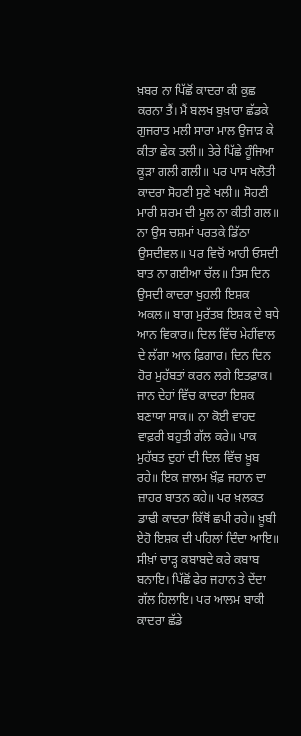ਖ਼ਬਰ ਨਾ ਪਿੱਛੋਂ ਕਾਦਰਾ ਕੀ ਕੁਛ ਕਰਨਾ ਤੈਂ। ਮੈਂ ਬਲਖ ਬੁਖ਼ਾਰਾ ਛੱਡਕੇ ਗੁਜਰਾਤ ਮਲੀ ਸਾਰਾ ਮਾਲ ਉਜਾੜ ਕੇ ਕੀਤਾ ਛੇਕ ਤਲੀ॥ ਤੇਰੇ ਪਿੱਛੇ ਹੂੰਜਿਆ ਕੂੜਾ ਗਲੀ ਗਲੀ॥ ਪਰ ਪਾਸ ਖਲੋਤੀ ਕਾਦਰਾ ਸੋਹਣੀ ਸੁਣੇ ਖਲੀ॥ ਸੋਹਣੀ ਮਾਰੀ ਸ਼ਰਮ ਦੀ ਮੂਲ ਨਾ ਕੀਤੀ ਗਲ॥ ਨਾ ਉਸ ਚਸ਼ਮਾਂ ਪਰਤਕੇ ਡਿੱਠਾ ਉਸਦੀਵਲ॥ ਪਰ ਵਿਚੋਂ ਆਹੀ ਓਸਦੀ ਬਾਤ ਨਾ ਗਈਆ ਚੱਲ॥ ਤਿਸ ਦਿਨ ਉਸਦੀ ਕਾਦਰਾ ਖੁਹਲੀ ਇਸ਼ਕ ਅਕਲ॥ ਬਾਗ ਮੁਰੱਤਬ ਇਸ਼ਕ ਦੇ ਬਧੇ ਆਨ ਵਿਕਾਰ॥ ਦਿਲ ਵਿੱਚ ਮੇਹੀਂਵਾਲ ਦੇ ਲੱਗਾ ਆਨ ਫ਼ਿਗਾਰ। ਦਿਨ ਦਿਨ ਹੋਰ ਮੁਹੱਬਤਾਂ ਕਰਨ ਲਗੇ ਇਤਫ਼ਾਕ। ਜਾਨ ਦੇਹਾਂ ਵਿੱਚ ਕਾਦਰਾ ਇਸ਼ਕ ਬਣਾਯਾ ਸਾਕ॥ ਨਾ ਕੋਈ ਵਾਹਦ ਵਾਫ਼ਰੀ ਬਹੁਤੀ ਗੱਲ ਕਰੇ॥ ਪਾਕ ਮੁਹੱਬਤ ਦੁਹਾਂ ਦੀ ਦਿਲ ਵਿੱਚ ਖ਼ੂਬ ਰਹੇ॥ ਇਕ ਜ਼ਾਲਮ ਖ਼ੌਫ਼ ਜਹਾਨ ਦਾ ਜ਼ਾਹਰ ਬਾਤਨ ਕਹੇ॥ ਪਰ ਖ਼ਲਕਤ ਡਾਢੀ ਕਾਦਰਾ ਕਿੱਥੋਂ ਛਪੀ ਰਹੇ॥ ਖ਼ੂਬੀ ਏਹੋ ਇਸ਼ਕ ਦੀ ਪਹਿਲਾਂ ਦਿੰਦਾ ਆਇ॥ ਸੀਖ਼ਾਂ ਚਾੜ੍ਹ ਕਬਾਬਦੇ ਕਰੇ ਕਬਾਬ ਬਨਾਇ। ਪਿੱਛੋਂ ਫੇਰ ਜਹਾਨ ਤੇ ਦੇਂਦਾ ਗੱਲ ਹਿਲਾਇ। ਪਰ ਆਲਮ ਬਾਕੀ ਕਾਦਰਾ ਛੱਡੇ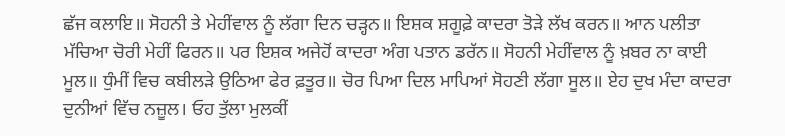ਛੱਜ ਕਲਾਇ॥ ਸੋਹਨੀ ਤੇ ਮੇਹੀਂਵਾਲ ਨੂੰ ਲੱਗਾ ਦਿਨ ਚੜ੍ਹਨ॥ ਇਸ਼ਕ ਸ਼ਗੂਫ਼ੇ ਕਾਦਰਾ ਤੋੜੇ ਲੱਖ ਕਰਨ॥ ਆਨ ਪਲੀਤਾ ਮੱਚਿਆ ਚੋਰੀ ਮੇਹੀਂ ਫਿਰਨ॥ ਪਰ ਇਸ਼ਕ ਅਜੇਹੋਂ ਕਾਦਰਾ ਅੰਗ ਪਤਾਨ ਡਰੱਨ॥ ਸੋਹਨੀ ਮੇਹੀਂਵਾਲ ਨੂੰ ਖ਼ਬਰ ਨਾ ਕਾਈ ਮੂਲ॥ ਧੁੰਮੀਂ ਵਿਚ ਕਬੀਲੜੇ ਉਠਿਆ ਫੇਰ ਫ਼ਤੂਰ॥ ਚੋਰ ਪਿਆ ਦਿਲ ਮਾਪਿਆਂ ਸੋਹਣੀ ਲੱਗਾ ਸੂਲ॥ ਏਹ ਦੁਖ ਮੰਦਾ ਕਾਦਰਾ ਦੁਨੀਆਂ ਵਿੱਚ ਨਜ਼ੂਲ। ਓਹ ਤੁੱਲਾ ਮੁਲਕੀਂ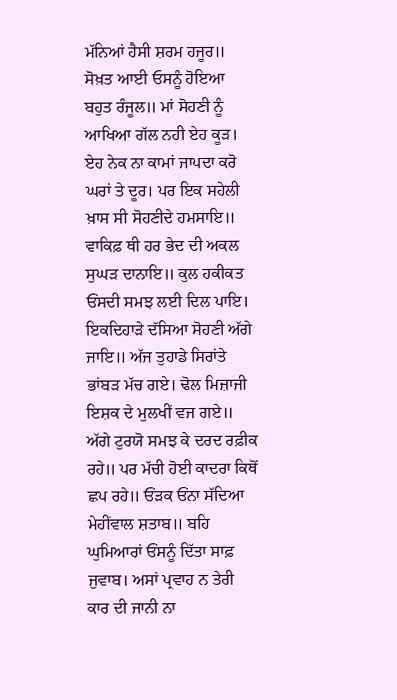ਮੱਨਿਆਂ ਹੈਸੀ ਸ਼ਰਮ ਹਜੂਰ॥ ਸੋਖ਼ਤ ਆਈ ਓਸਨੂੰ ਹੋਇਆ ਬਹੁਤ ਰੰਜੂਲ॥ ਮਾਂ ਸੋਹਣੀ ਨੂੰ ਆਖਿਆ ਗੱਲ ਨਹੀ ਏਹ ਕੂੜ। ਏਹ ਨੇਕ ਨਾ ਕਾਮਾਂ ਜਾਪਦਾ ਕਰੋ ਘਰਾਂ ਤੇ ਦੂਰ। ਪਰ ਇਕ ਸਹੇਲੀ ਖ਼ਾਸ ਸੀ ਸੋਹਣੀਦੇ ਹਮਸਾਇ॥ ਵਾਕਿਫ਼ ਥੀ ਹਰ ਭੇਦ ਦੀ ਅਕਲ ਸੁਘੜ ਦਾਨਾਇ॥ ਕੁਲ ਹਕੀਕਤ ਓਂਸਦੀ ਸਮਝ ਲਈ ਦਿਲ ਪਾਇ। ਇਕਦਿਹਾੜੇ ਦੱਸਿਆ ਸੋਹਣੀ ਅੱਗੇ ਜਾਇ॥ ਅੱਜ ਤੁਹਾਡੇ ਸਿਰਾਂਤੇ ਭਾਂਬੜ ਮੱਚ ਗਏ। ਢੋਲ ਮਿਜ਼ਾਜੀ ਇਸ਼ਕ ਦੇ ਮੁਲਖੀਂ ਵਜ ਗਏ॥ ਅੱਗੇ ਟੁਰਯੋ ਸਮਝ ਕੇ ਦਰਦ ਰਫ਼ੀਕ ਰਹੇ॥ ਪਰ ਮੱਚੀ ਹੋਈ ਕਾਦਰਾ ਕਿਥੋਂ ਛਪ ਰਹੇ॥ ਓਂੜਕ ਓਂਨਾ ਸੱਦਿਆ ਮੇਹੀਂਵਾਲ ਸ਼ਤਾਬ॥ ਬਹਿ ਘੁਮਿਆਰਾਂ ਓਂਸਨੂੰ ਦਿੱਤਾ ਸਾਫ਼ ਜੁਵਾਬ। ਅਸਾਂ ਪ੍ਰਵਾਹ ਨ ਤੇਰੀ ਕਾਰ ਦੀ ਜਾਨੀ ਨਾ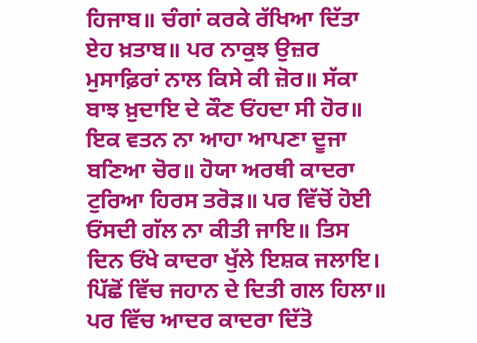ਹਿਜਾਬ॥ ਚੰਗਾਂ ਕਰਕੇ ਰੱਖਿਆ ਦਿੱਤਾ ਏਹ ਖ਼ਤਾਬ॥ ਪਰ ਨਾਕੁਝ ਉਜ਼ਰ ਮੁਸਾਫ਼ਿਰਾਂ ਨਾਲ ਕਿਸੇ ਕੀ ਜ਼ੋਰ॥ ਸੱਕਾ ਬਾਝ ਖ਼ੁਦਾਇ ਦੇ ਕੌਣ ਓਂਹਦਾ ਸੀ ਹੋਰ॥ ਇਕ ਵਤਨ ਨਾ ਆਹਾ ਆਪਣਾ ਦੂਜਾ ਬਣਿਆ ਚੋਰ॥ ਹੋਯਾ ਅਰਥੀ ਕਾਦਰਾ ਟੁਰਿਆ ਹਿਰਸ ਤਰੋੜ॥ ਪਰ ਵਿੱਚੋਂ ਹੋਈ ਓਂਸਦੀ ਗੱਲ ਨਾ ਕੀਤੀ ਜਾਇ॥ ਤਿਸ ਦਿਨ ਓਂਖੇ ਕਾਦਰਾ ਖੁੱਲੇ ਇਸ਼ਕ ਜਲਾਇ। ਪਿੱਛੋਂ ਵਿੱਚ ਜਹਾਨ ਦੇ ਦਿਤੀ ਗਲ ਹਿਲਾ॥ ਪਰ ਵਿੱਚ ਆਦਰ ਕਾਦਰਾ ਦਿੱਤੋ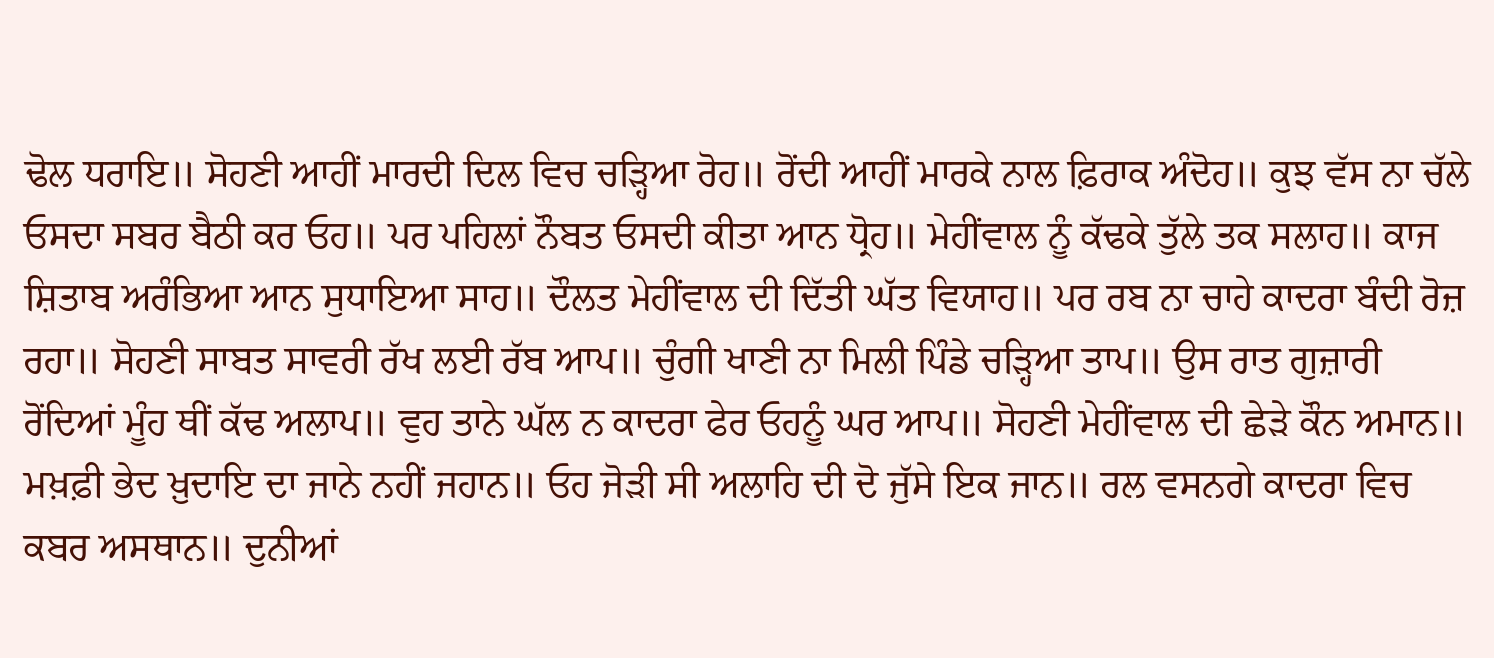ਢੋਲ ਧਰਾਇ॥ ਸੋਹਣੀ ਆਹੀਂ ਮਾਰਦੀ ਦਿਲ ਵਿਚ ਚੜ੍ਹਿਆ ਰੋਹ॥ ਰੋਂਦੀ ਆਹੀਂ ਮਾਰਕੇ ਨਾਲ ਫ਼ਿਰਾਕ ਅੰਦੋਹ॥ ਕੁਝ ਵੱਸ ਨਾ ਚੱਲੇ ਓਸਦਾ ਸਬਰ ਬੈਠੀ ਕਰ ਓਹ॥ ਪਰ ਪਹਿਲਾਂ ਨੌਬਤ ਓਸਦੀ ਕੀਤਾ ਆਨ ਧ੍ਰੋਹ॥ ਮੇਹੀਂਵਾਲ ਨੂੰ ਕੱਢਕੇ ਤੁੱਲੇ ਤਕ ਸਲਾਹ॥ ਕਾਜ ਸ਼ਿਤਾਬ ਅਰੰਭਿਆ ਆਨ ਸੁਧਾਇਆ ਸਾਹ॥ ਦੌਲਤ ਮੇਹੀਂਵਾਲ ਦੀ ਦਿੱਤੀ ਘੱਤ ਵਿਯਾਹ॥ ਪਰ ਰਬ ਨਾ ਚਾਹੇ ਕਾਦਰਾ ਬੰਦੀ ਰੋਜ਼ ਰਹਾ॥ ਸੋਹਣੀ ਸਾਬਤ ਸਾਵਰੀ ਰੱਖ ਲਈ ਰੱਬ ਆਪ॥ ਚੁੰਗੀ ਖਾਣੀ ਨਾ ਮਿਲੀ ਪਿੰਡੇ ਚੜ੍ਹਿਆ ਤਾਪ॥ ਉਸ ਰਾਤ ਗੁਜ਼ਾਰੀ ਰੋਂਦਿਆਂ ਮੂੰਹ ਥੀਂ ਕੱਢ ਅਲਾਪ॥ ਵੁਹ ਤਾਨੇ ਘੱਲ ਨ ਕਾਦਰਾ ਫੇਰ ਓਹਨੂੰ ਘਰ ਆਪ॥ ਸੋਹਣੀ ਮੇਹੀਂਵਾਲ ਦੀ ਛੇੜੇ ਕੌਨ ਅਮਾਨ॥ ਮਖ਼ਫ਼ੀ ਭੇਦ ਖ਼ੁਦਾਇ ਦਾ ਜਾਨੇ ਨਹੀਂ ਜਹਾਨ॥ ਓਹ ਜੋੜੀ ਸੀ ਅਲਾਹਿ ਦੀ ਦੋ ਜੁੱਸੇ ਇਕ ਜਾਨ॥ ਰਲ ਵਸਨਗੇ ਕਾਦਰਾ ਵਿਚ ਕਬਰ ਅਸਥਾਨ॥ ਦੁਨੀਆਂ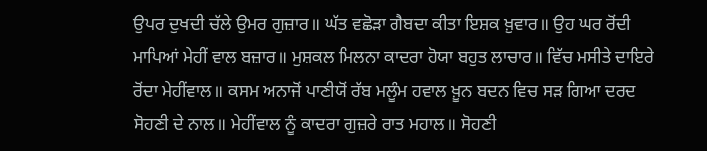ਉਪਰ ਦੁਖਦੀ ਚੱਲੇ ਉਮਰ ਗੁਜ਼ਾਰ॥ ਘੱਤ ਵਛੋੜਾ ਗੈਬਦਾ ਕੀਤਾ ਇਸ਼ਕ ਖ਼ੁਵਾਰ॥ ਉਹ ਘਰ ਰੋਂਦੀ ਮਾਪਿਆਂ ਮੇਹੀਂ ਵਾਲ ਬਜ਼ਾਰ॥ ਮੁਸ਼ਕਲ ਮਿਲਨਾ ਕਾਦਰਾ ਹੋਯਾ ਬਹੁਤ ਲਾਚਾਰ॥ ਵਿੱਚ ਮਸੀਤੇ ਦਾਇਰੇ ਰੋਂਦਾ ਮੇਹੀਂਵਾਲ॥ ਕਸਮ ਅਨਾਜੋਂ ਪਾਣੀਯੋਂ ਰੱਬ ਮਲੂੰਮ ਹਵਾਲ ਖ਼ੂਨ ਬਦਨ ਵਿਚ ਸੜ ਗਿਆ ਦਰਦ ਸੋਹਣੀ ਦੇ ਨਾਲ॥ ਮੇਹੀਂਵਾਲ ਨੂੰ ਕਾਦਰਾ ਗੁਜ਼ਰੇ ਰਾਤ ਮਹਾਲ॥ ਸੋਹਣੀ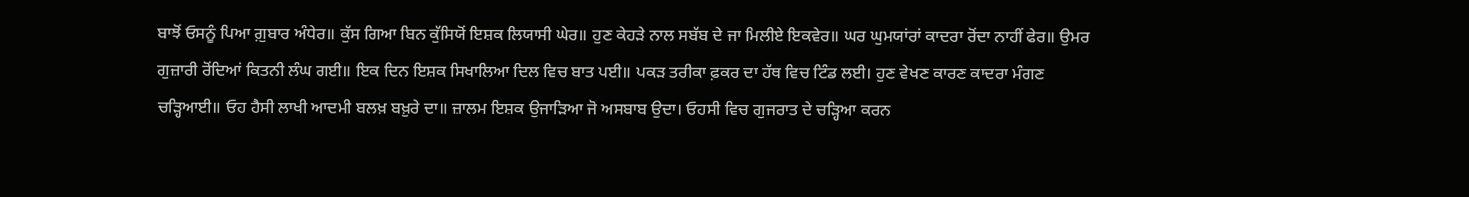ਬਾਝੋਂ ਓਸਨੂੰ ਪਿਆ ਗ਼ੁਬਾਰ ਅੰਧੇਰ॥ ਕੁੱਸ ਗਿਆ ਬਿਨ ਕੁੱਸਿਯੋਂ ਇਸ਼ਕ ਲਿਯਾਸੀ ਘੇਰ॥ ਹੁਣ ਕੇਹੜੇ ਨਾਲ ਸਬੱਬ ਦੇ ਜਾ ਮਿਲੀਏ ਇਕਵੇਰ॥ ਘਰ ਘੁਮਯਾਂਰਾਂ ਕਾਦਰਾ ਰੋਂਦਾ ਨਾਹੀਂ ਫੇਰ॥ ਉਮਰ ਗੁਜ਼ਾਰੀ ਰੋਂਦਿਆਂ ਕਿਤਨੀ ਲੰਘ ਗਈ॥ ਇਕ ਦਿਨ ਇਸ਼ਕ ਸਿਖਾਲਿਆ ਦਿਲ ਵਿਚ ਬਾਤ ਪਈ॥ ਪਕੜ ਤਰੀਕਾ ਫ਼ਕਰ ਦਾ ਹੱਥ ਵਿਚ ਟਿੰਡ ਲਈ। ਹੁਣ ਵੇਖਣ ਕਾਰਣ ਕਾਦਰਾ ਮੰਗਣ ਚੜ੍ਹਿਆਈ॥ ਓਹ ਹੈਸੀ ਲਾਖੀ ਆਦਮੀ ਬਲਖ਼ ਬਖ਼ੁਰੇ ਦਾ॥ ਜ਼ਾਲਮ ਇਸ਼ਕ ਉਜਾੜਿਆ ਜੋ ਅਸਬਾਬ ਉਦਾ। ਓਹਸੀ ਵਿਚ ਗੁਜਰਾਤ ਦੇ ਚੜ੍ਹਿਆ ਕਰਨ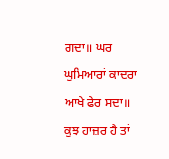ਗਦਾ॥ ਘਰ ਘੁਮਿਆਰਾਂ ਕਾਦਰਾ ਆਖੇ ਫੇਰ ਸਦਾ॥ ਕੁਝ ਹਾਜ਼ਰ ਹੈ ਤਾਂ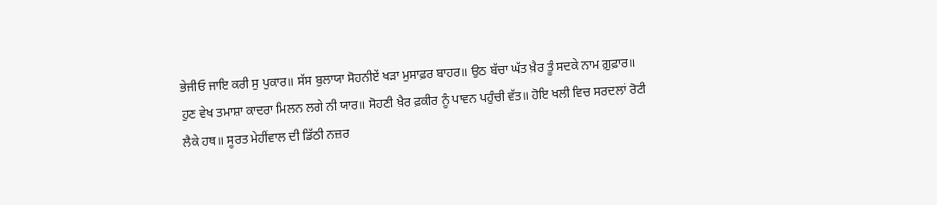ਭੇਜੀਓ ਜਾਇ ਕਰੀ ਸੁ ਪੁਕਾਰ॥ ਸੱਸ ਬੁਲਾਯਾ ਸੋਹਨੀਏਂ ਖੜਾ ਮੁਸਾਫ਼ਰ ਬਾਹਰ॥ ਉਠ ਬੱਚਾ ਘੱਤ ਖ਼ੈਰ ਤੂੰ ਸਦਕੇ ਨਾਮ ਗ਼ੁਫ਼ਾਰ॥ ਹੁਣ ਵੇਖ ਤਮਾਸ਼ਾ ਕਾਦਰਾ ਮਿਲਨ ਲਗੇ ਨੀ ਯਾਰ॥ ਸੋਹਣੀ ਖ਼ੈਰ ਫ਼ਕੀਰ ਨੂੰ ਪਾਵਨ ਪਹੁੰਚੀ ਵੱਤ॥ ਹੋਇ ਖਲੀ ਵਿਚ ਸਰਦਲਾਂ ਰੋਟੀ ਲੈਕੇ ਹਥ॥ ਸੂਰਤ ਮੇਹੀਂਵਾਲ ਦੀ ਡਿੱਠੀ ਨਜ਼ਰ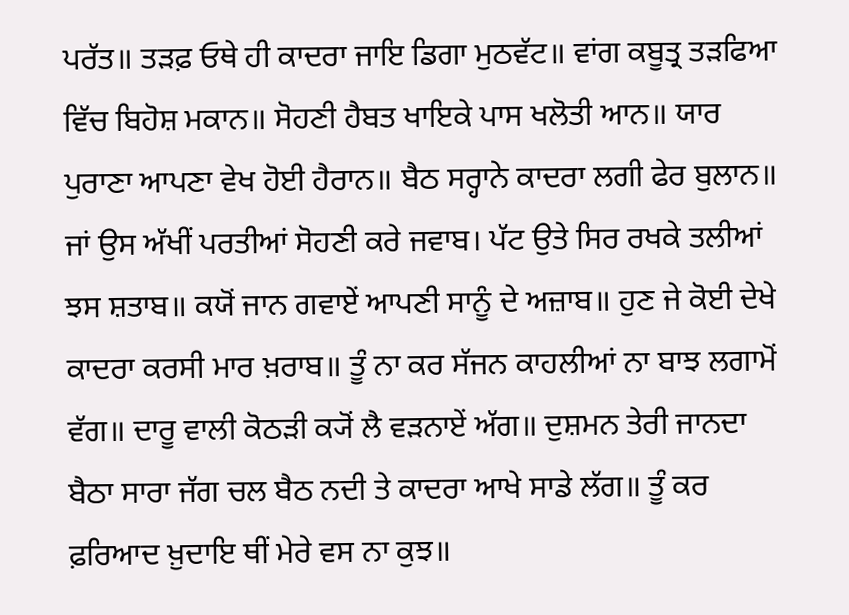ਪਰੱਤ॥ ਤੜਫ਼ ਓਥੇ ਹੀ ਕਾਦਰਾ ਜਾਇ ਡਿਗਾ ਮੁਠਵੱਟ॥ ਵਾਂਗ ਕਬੂਤ੍ਰ ਤੜਫਿਆ ਵਿੱਚ ਬਿਹੋਸ਼ ਮਕਾਨ॥ ਸੋਹਣੀ ਹੈਬਤ ਖਾਇਕੇ ਪਾਸ ਖਲੋਤੀ ਆਨ॥ ਯਾਰ ਪੁਰਾਣਾ ਆਪਣਾ ਵੇਖ ਹੋਈ ਹੈਰਾਨ॥ ਬੈਠ ਸਰ੍ਹਾਨੇ ਕਾਦਰਾ ਲਗੀ ਫੇਰ ਬੁਲਾਨ॥ ਜਾਂ ਉਸ ਅੱਖੀਂ ਪਰਤੀਆਂ ਸੋਹਣੀ ਕਰੇ ਜਵਾਬ। ਪੱਟ ਉਤੇ ਸਿਰ ਰਖਕੇ ਤਲੀਆਂ ਝਸ ਸ਼ਤਾਬ॥ ਕਯੋਂ ਜਾਨ ਗਵਾਏਂ ਆਪਣੀ ਸਾਨੂੰ ਦੇ ਅਜ਼ਾਬ॥ ਹੁਣ ਜੇ ਕੋਈ ਦੇਖੇ ਕਾਦਰਾ ਕਰਸੀ ਮਾਰ ਖ਼ਰਾਬ॥ ਤੂੰ ਨਾ ਕਰ ਸੱਜਨ ਕਾਹਲੀਆਂ ਨਾ ਬਾਝ ਲਗਾਮੋਂ ਵੱਗ॥ ਦਾਰੂ ਵਾਲੀ ਕੋਠੜੀ ਕ੍ਯੋਂ ਲੈ ਵੜਨਾਏਂ ਅੱਗ॥ ਦੁਸ਼ਮਨ ਤੇਰੀ ਜਾਨਦਾ ਬੈਠਾ ਸਾਰਾ ਜੱਗ ਚਲ ਬੈਠ ਨਦੀ ਤੇ ਕਾਦਰਾ ਆਖੇ ਸਾਡੇ ਲੱਗ॥ ਤੂੰ ਕਰ ਫ਼ਰਿਆਦ ਖ਼ੁਦਾਇ ਥੀਂ ਮੇਰੇ ਵਸ ਨਾ ਕੁਝ॥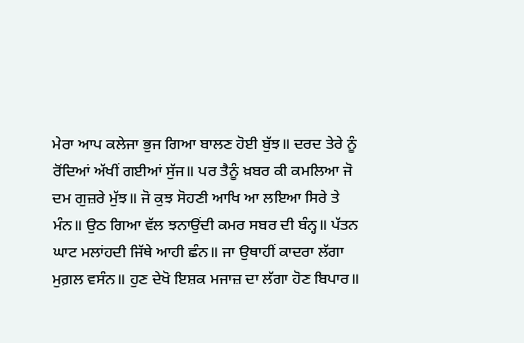ਮੇਰਾ ਆਪ ਕਲੇਜਾ ਭੁਜ ਗਿਆ ਬਾਲਣ ਹੋਈ ਬੁੱਝ॥ ਦਰਦ ਤੇਰੇ ਨੂੰ ਰੋਂਦਿਆਂ ਅੱਖੀਂ ਗਈਆਂ ਸੁੱਜ॥ ਪਰ ਤੈਨੂੰ ਖ਼ਬਰ ਕੀ ਕਮਲਿਆ ਜੋ ਦਮ ਗੁਜ਼ਰੇ ਮੁੱਝ॥ ਜੋ ਕੁਝ ਸੋਹਣੀ ਆਖਿ ਆ ਲਇਆ ਸਿਰੇ ਤੇ ਮੰਨ॥ ਉਠ ਗਿਆ ਵੱਲ ਝਨਾਉਂਦੀ ਕਮਰ ਸਬਰ ਦੀ ਬੰਨ੍ਹ॥ ਪੱਤਨ ਘਾਟ ਮਲਾਂਹਦੀ ਜਿੱਥੇ ਆਹੀ ਛੰਨ॥ ਜਾ ਉਥਾਹੀਂ ਕਾਦਰਾ ਲੱਗਾ ਮੁਗ਼ਲ ਵਸੰਨ॥ ਹੁਣ ਦੇਖੋ ਇਸ਼ਕ ਮਜਾਜ਼ ਦਾ ਲੱਗਾ ਹੋਣ ਬਿਪਾਰ॥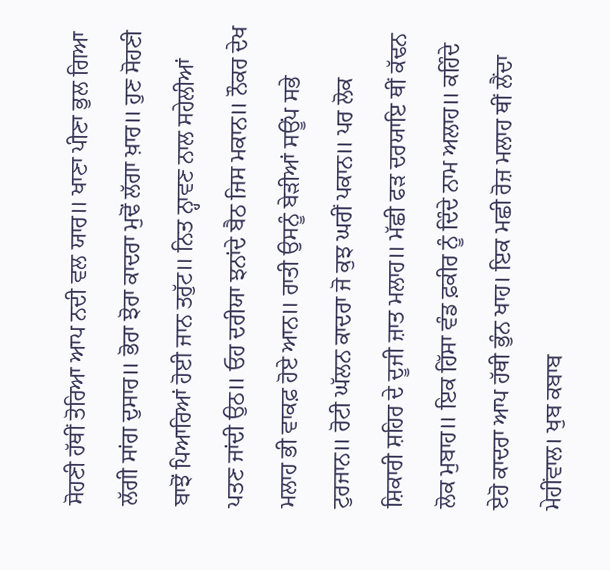ਸੋਹਣੀ ਹੱਥੀਂ ਤੋਰਿਆ ਆਪ ਨਦੀ ਵਲ ਯਾਰ॥ ਖਾਣਾ ਪੀਣਾ ਭੁਲ ਗਿਆ ਲੱਗੀ ਸਾਂਗ ਦੁਸਾਰ॥ ਭੋਰਾ ਝੋਰਾ ਕਾਦਰਾ ਮੁਢੋਂ ਲੱਗਾ ਖ਼ਾਰ॥ ਹੁਣ ਸੋਹਣੀ ਬਾਝੋਂ ਪਿਆਰਿਆਂ ਹੋਈ ਜਾਨ ਤਰੁੱਟ॥ ਨਿਤ ਨ੍ਹਾਵਣ ਨਾਲ ਸਹੇਲੀਆਂ ਪਤਣ ਜਾਂਦੀ ਉਠ॥ ਓਹ ਦਰੀਯਾ ਝਨਾਂਦੇ ਬੈਠ ਜਿਸ ਮਕਾਨ॥ ਨੌਕਰ ਦੇਖ ਮਲਾਹ ਭੀ ਵਾਕਫ਼ ਹੋਏ ਆਨ॥ ਰਾਤੀ ਉਸਨੂੰ ਬੇੜੀਆਂ ਸਊਂਪ ਸਭੇ ਟੁਰਜਾਨ॥ ਰੋਟੀ ਘੱਲਨ ਕਾਦਰਾ ਜੋ ਕੁਝ ਘਰੀਂ ਪਕਾਨ॥ ਪਰ ਲੋਕ ਸ਼ਿਕਾਰੀ ਸ਼ਹਿਰ ਦੇ ਦੂਜੀ ਜ਼ਾਤ ਮਲਾਹ॥ ਮੱਛੀ ਫੜ ਦਰਯਾਇ ਥੀਂ ਕੱਢਨ ਲੋਕ ਮੁਬਾਹ॥ ਇਕ ਹਿੱਸਾ ਵੰਡ ਫ਼ਕੀਰ ਨੂੰ ਦਿੰਦੇ ਨਾਮ ਅਲਾਹ॥ ਕਹਿੰਦੇ ਏਹੋ ਕਾਦਰਾ ਆਪ ਹੱਥੀ ਭੁੰਨ ਖਾਹ। ਇਕ ਮਛੀ ਰੋਜ਼ ਮਲਾਹ ਥੀਂ ਲੈਂਦਾ ਮੇਹੀਂਵਾਲ। ਖੁਬ ਕਬਾਬ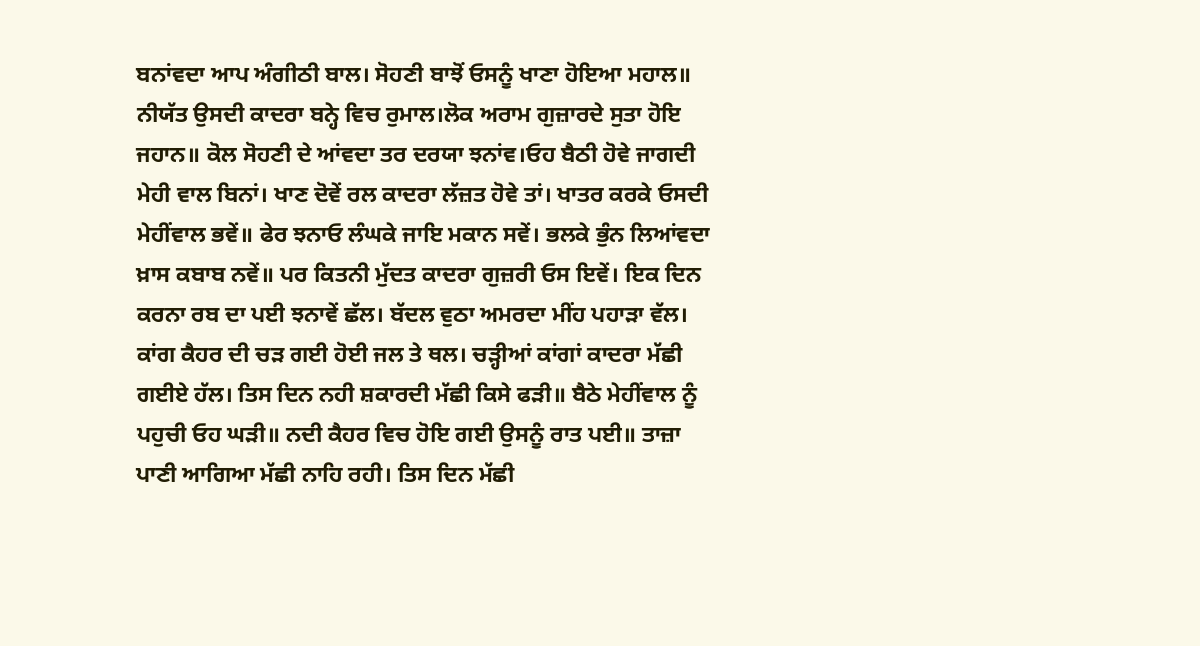ਬਨਾਂਵਦਾ ਆਪ ਅੰਗੀਠੀ ਬਾਲ। ਸੋਹਣੀ ਬਾਝੋਂ ਓਸਨੂੰ ਖਾਣਾ ਹੋਇਆ ਮਹਾਲ॥ ਨੀਯੱਤ ਉਸਦੀ ਕਾਦਰਾ ਬਨ੍ਹੇ ਵਿਚ ਰੁਮਾਲ।ਲੋਕ ਅਰਾਮ ਗੁਜ਼ਾਰਦੇ ਸੁਤਾ ਹੋਇ ਜਹਾਨ॥ ਕੋਲ ਸੋਹਣੀ ਦੇ ਆਂਵਦਾ ਤਰ ਦਰਯਾ ਝਨਾਂਵ।ਓਹ ਬੈਠੀ ਹੋਵੇ ਜਾਗਦੀ ਮੇਹੀ ਵਾਲ ਬਿਨਾਂ। ਖਾਣ ਦੋਵੇਂ ਰਲ ਕਾਦਰਾ ਲੱਜ਼ਤ ਹੋਵੇ ਤਾਂ। ਖਾਤਰ ਕਰਕੇ ਓਸਦੀ ਮੇਹੀਂਵਾਲ ਭਵੇਂ॥ ਫੇਰ ਝਨਾਓ ਲੰਘਕੇ ਜਾਇ ਮਕਾਨ ਸਵੇਂ। ਭਲਕੇ ਭੁੰਨ ਲਿਆਂਵਦਾ ਖ਼ਾਸ ਕਬਾਬ ਨਵੇਂ॥ ਪਰ ਕਿਤਨੀ ਮੁੱਦਤ ਕਾਦਰਾ ਗੁਜ਼ਰੀ ਓਸ ਇਵੇਂ। ਇਕ ਦਿਨ ਕਰਨਾ ਰਬ ਦਾ ਪਈ ਝਨਾਵੇਂ ਛੱਲ। ਬੱਦਲ ਵੁਠਾ ਅਮਰਦਾ ਮੀਂਹ ਪਹਾੜਾ ਵੱਲ। ਕਾਂਗ ਕੈਹਰ ਦੀ ਚੜ ਗਈ ਹੋਈ ਜਲ ਤੇ ਥਲ। ਚੜ੍ਹੀਆਂ ਕਾਂਗਾਂ ਕਾਦਰਾ ਮੱਛੀ ਗਈਏ ਹੱਲ। ਤਿਸ ਦਿਨ ਨਹੀ ਸ਼ਕਾਰਦੀ ਮੱਛੀ ਕਿਸੇ ਫੜੀ॥ ਬੈਠੇ ਮੇਹੀਂਵਾਲ ਨੂੰ ਪਹੁਚੀ ਓਹ ਘੜੀ॥ ਨਦੀ ਕੈਹਰ ਵਿਚ ਹੋਇ ਗਈ ਉਸਨੂੰ ਰਾਤ ਪਈ॥ ਤਾਜ਼ਾ ਪਾਣੀ ਆਗਿਆ ਮੱਛੀ ਨਾਹਿ ਰਹੀ। ਤਿਸ ਦਿਨ ਮੱਛੀ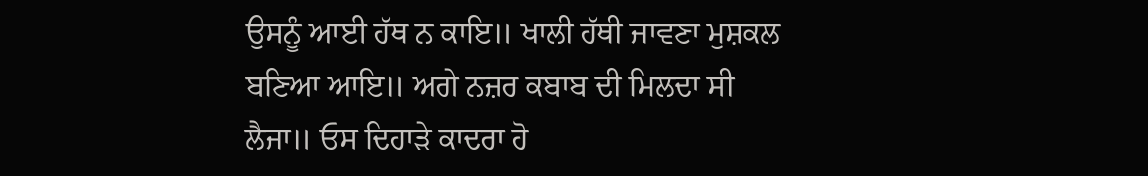ਉਸਨੂੰ ਆਈ ਹੱਥ ਨ ਕਾਇ॥ ਖਾਲੀ ਹੱਥੀ ਜਾਵਣਾ ਮੁਸ਼ਕਲ ਬਣਿਆ ਆਇ॥ ਅਗੇ ਨਜ਼ਰ ਕਬਾਬ ਦੀ ਮਿਲਦਾ ਸੀ ਲੈਜਾ॥ ਓਸ ਦਿਹਾੜੇ ਕਾਦਰਾ ਹੋ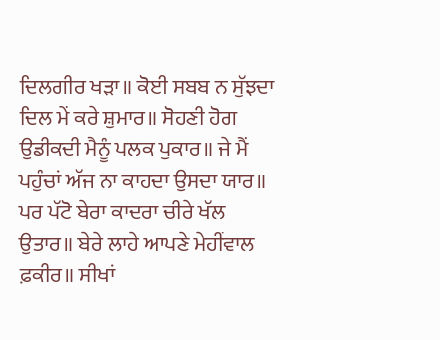ਦਿਲਗੀਰ ਖੜਾ॥ ਕੋਈ ਸਬਬ ਨ ਸੁੱਝਦਾ ਦਿਲ ਮੇਂ ਕਰੇ ਸ਼ੁਮਾਰ॥ ਸੋਹਣੀ ਹੋਗ ਉਡੀਕਦੀ ਮੈਨੂੰ ਪਲਕ ਪੁਕਾਰ॥ ਜੇ ਮੈਂ ਪਹੁੰਚਾਂ ਅੱਜ ਨਾ ਕਾਹਦਾ ਉਸਦਾ ਯਾਰ॥ ਪਰ ਪੱਟੋ ਬੇਰਾ ਕਾਦਰਾ ਚੀਰੇ ਖੱਲ ਉਤਾਰ॥ ਬੇਰੇ ਲਾਹੇ ਆਪਣੇ ਮੇਹੀਂਵਾਲ ਫ਼ਕੀਰ॥ ਸੀਖਾਂ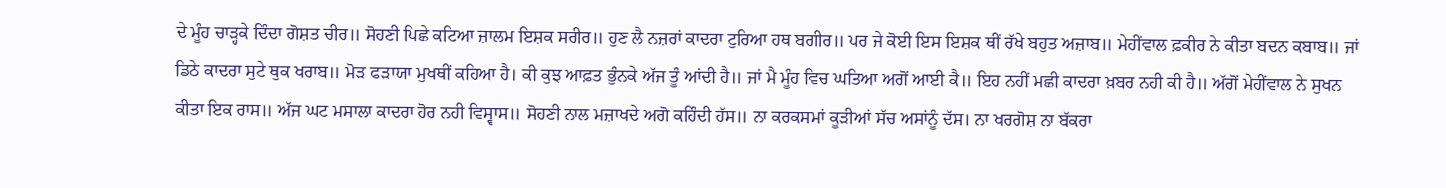ਦੇ ਮੂੰਹ ਚਾੜ੍ਹਕੇ ਦਿੰਦਾ ਗੋਸ਼ਤ ਚੀਰ॥ ਸੋਹਣੀ ਪਿਛੇ ਕਟਿਆ ਜ਼ਾਲਮ ਇਸ਼ਕ ਸਰੀਰ॥ ਹੁਣ ਲੈ ਨਜ਼ਰਾਂ ਕਾਦਰਾ ਟੁਰਿਆ ਹਥ ਬਗੀਰ॥ ਪਰ ਜੇ ਕੋਈ ਇਸ ਇਸ਼ਕ ਥੀਂ ਰੱਖੇ ਬਹੁਤ ਅਜ਼ਾਬ॥ ਮੇਹੀਂਵਾਲ ਫ਼ਕੀਰ ਨੇ ਕੀਤਾ ਬਦਨ ਕਬਾਬ॥ ਜਾਂ ਡਿਠੇ ਕਾਦਰਾ ਸੁਟੇ ਥੁਕ ਖਰਾਬ॥ ਮੋੜ ਫੜਾਯਾ ਮੁਖਥੀਂ ਕਹਿਆ ਹੈ। ਕੀ ਕੁਝ ਆਫ਼ਤ ਭੁੰਨਕੇ ਅੱਜ ਤੂੰ ਆਂਦੀ ਹੈ॥ ਜਾਂ ਮੈ ਮੂੰਹ ਵਿਚ ਘਤਿਆ ਅਗੋਂ ਆਈ ਕੈ॥ ਇਹ ਨਹੀਂ ਮਛੀ ਕਾਦਰਾ ਖ਼ਬਰ ਨਹੀ ਕੀ ਹੈ॥ ਅੱਗੋਂ ਮੇਹੀਂਵਾਲ ਨੇ ਸੁਖਨ ਕੀਤਾ ਇਕ ਰਾਸ॥ ਅੱਜ ਘਟ ਮਸਾਲਾ ਕਾਦਰਾ ਹੋਰ ਨਹੀ ਵਿਸ੍ਵਾਸ॥ ਸੋਹਣੀ ਨਾਲ ਮਜ਼ਾਖਦੇ ਅਗੋ ਕਹਿੰਦੀ ਹੱਸ॥ ਨਾ ਕਰਕਸਮਾਂ ਕੂੜੀਆਂ ਸੱਚ ਅਸਾਂਨੂੰ ਦੱਸ। ਨਾ ਖਰਗੋਸ਼ ਨਾ ਬੱਕਰਾ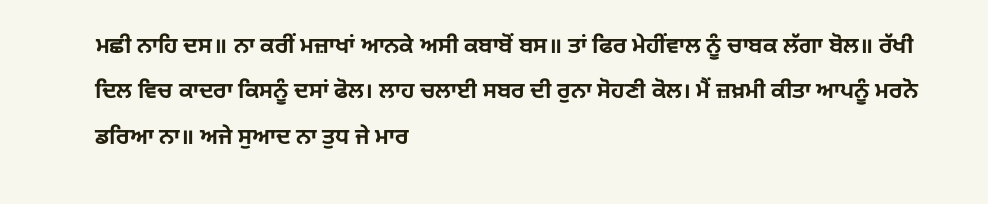ਮਛੀ ਨਾਹਿ ਦਸ॥ ਨਾ ਕਰੀਂ ਮਜ਼ਾਖਾਂ ਆਨਕੇ ਅਸੀ ਕਬਾਬੋਂ ਬਸ॥ ਤਾਂ ਫਿਰ ਮੇਹੀਂਵਾਲ ਨੂੰ ਚਾਬਕ ਲੱਗਾ ਬੋਲ॥ ਰੱਖੀ ਦਿਲ ਵਿਚ ਕਾਦਰਾ ਕਿਸਨੂੰ ਦਸਾਂ ਫੋਲ। ਲਾਹ ਚਲਾਈ ਸਬਰ ਦੀ ਰੁਨਾ ਸੋਹਣੀ ਕੋਲ। ਮੈਂ ਜ਼ਖ਼ਮੀ ਕੀਤਾ ਆਪਨੂੰ ਮਰਨੋ ਡਰਿਆ ਨਾ॥ ਅਜੇ ਸੁਆਦ ਨਾ ਤੁਧ ਜੇ ਮਾਰ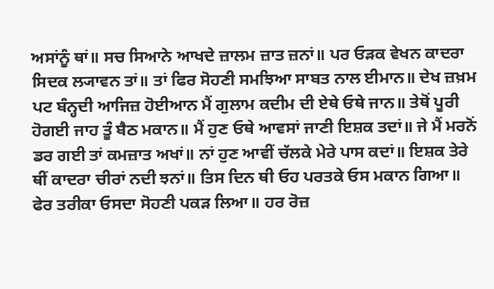ਅਸਾਂਨੂੰ ਥਾਂ॥ ਸਚ ਸਿਆਨੇ ਆਖਦੇ ਜ਼ਾਲਮ ਜ਼ਾਤ ਜ਼ਨਾਂ॥ ਪਰ ਓੜਕ ਵੇਖਨ ਕਾਦਰਾ ਸਿਦਕ ਲ੍ਯਾਵਨ ਤਾਂ॥ ਤਾਂ ਫਿਰ ਸੋਹਣੀ ਸਮਝਿਆ ਸਾਬਤ ਨਾਲ ਈਮਾਨ॥ ਦੇਖ ਜ਼ਖ਼ਮ ਪਟ ਬੰਨ੍ਹਦੀ ਆਜਿਜ਼ ਹੋਈਆਨ ਮੈਂ ਗੁਲਾਮ ਕਦੀਮ ਦੀ ਏਥੇ ਓਥੇ ਜਾਨ॥ ਤੇਥੋਂ ਪੂਰੀ ਹੋਗਈ ਜਾਹ ਤੂੰ ਬੈਠ ਮਕਾਨ॥ ਮੈਂ ਹੁਣ ਓਥੇ ਆਵਸਾਂ ਜਾਣੀ ਇਸ਼ਕ ਤਦਾਂ॥ ਜੇ ਮੈਂ ਮਰਨੋਂ ਡਰ ਗਈ ਤਾਂ ਕਮਜ਼ਾਤ ਅਖਾਂ॥ ਨਾਂ ਹੁਣ ਆਵੀਂ ਚੱਲਕੇ ਮੇਰੇ ਪਾਸ ਕਦਾਂ॥ ਇਸ਼ਕ ਤੇਰੇ ਥੀਂ ਕਾਦਰਾ ਚੀਰਾਂ ਨਦੀ ਝਨਾਂ॥ ਤਿਸ ਦਿਨ ਥੀ ਓਹ ਪਰਤਕੇ ਓਸ ਮਕਾਨ ਗਿਆ॥ ਫੇਰ ਤਰੀਕਾ ਓਸਦਾ ਸੋਹਣੀ ਪਕੜ ਲਿਆ॥ ਹਰ ਰੋਜ਼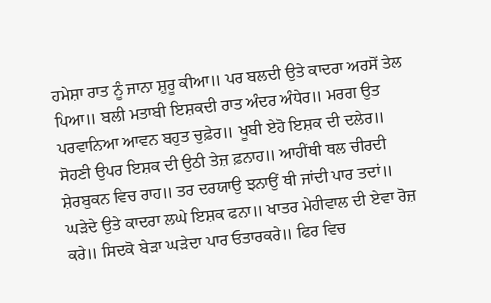ਹਮੇਸ਼ਾ ਰਾਤ ਨੂੰ ਜਾਨਾ ਸ਼ੁਰੂ ਕੀਆ॥ ਪਰ ਬਲਦੀ ਉਤੇ ਕਾਦਰਾ ਅਰਸੋਂ ਤੇਲ ਪਿਆ॥ ਬਲੀ ਮਤਾਬੀ ਇਸ਼ਕਦੀ ਰਾਤ ਅੰਦਰ ਅੰਧੇਰ॥ ਮਰਗ ਉਤ ਪਰਵਾਨਿਆ ਆਵਨ ਬਹੁਤ ਚੁਫ਼ੇਰ॥ ਖੂਬੀ ਏਹੋ ਇਸ਼ਕ ਦੀ ਦਲੇਰ॥ ਸੋਹਣੀ ਉਪਰ ਇਸ਼ਕ ਦੀ ਉਠੀ ਤੇਜ਼ ਫ਼ਨਾਹ॥ ਆਹੀਂਥੀ ਥਲ ਚੀਰਦੀ ਸ਼ੇਰਬੁਕਨ ਵਿਚ ਰਾਹ॥ ਤਰ ਦਰਯਾਉ ਝਨਾਉਂ ਥੀ ਜਾਂਦੀ ਪਾਰ ਤਦਾਂ॥ ਘੜੇਦੇ ਉਤੇ ਕਾਦਰਾ ਲਘੇ ਇਸ਼ਕ ਫਨਾ॥ ਖਾਤਰ ਮੇਹੀਵਾਲ ਦੀ ਏਵਾ ਰੋਜ਼ ਕਰੇ॥ ਸਿਦਕੋ ਬੇੜਾ ਘੜੇਦਾ ਪਾਰ ਓਤਾਰਕਰੇ॥ ਫਿਰ ਵਿਚ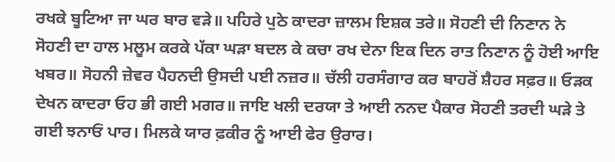ਰਖਕੇ ਬੂਟਿਆ ਜਾ ਘਰ ਬਾਰ ਵੜੇ॥ ਪਹਿਰੇ ਪੁਠੇ ਕਾਦਰਾ ਜ਼ਾਲਮ ਇਸ਼ਕ ਤਰੇ॥ ਸੋਹਣੀ ਦੀ ਨਿਣਾਨ ਨੇ ਸੋਹਣੀ ਦਾ ਹਾਲ ਮਲੂਮ ਕਰਕੇ ਪੱਕਾ ਘੜਾ ਬਦਲ ਕੇ ਕਚਾ ਰਖ ਦੇਨਾ ਇਕ ਦਿਨ ਰਾਤ ਨਿਣਾਨ ਨੂੰ ਹੋਈ ਆਇ ਖਬਰ॥ ਸੋਹਨੀ ਜ਼ੇਵਰ ਪੈਹਨਦੀ ਉਸਦੀ ਪਈ ਨਜ਼ਰ॥ ਚੱਲੀ ਹਰਸੰਗਾਰ ਕਰ ਬਾਹਰੋਂ ਸ਼ੈਹਰ ਸਫ਼ਰ॥ ਓੜਕ ਦੇਖਨ ਕਾਦਰਾ ਓਹ ਭੀ ਗਈ ਮਗਰ॥ ਜਾਇ ਖਲੀ ਦਰਯਾ ਤੇ ਆਈ ਨਨਦ ਪੈਕਾਰ ਸੋਹਣੀ ਤਰਦੀ ਘੜੇ ਤੇ ਗਈ ਝਨਾਓਂ ਪਾਰ। ਮਿਲਕੇ ਯਾਰ ਫ਼ਕੀਰ ਨੂੰ ਆਈ ਫੇਰ ਉਰਾਰ।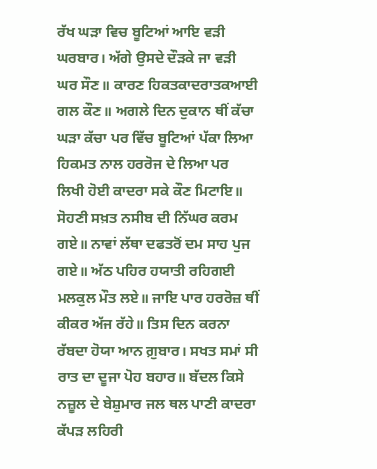ਰੱਖ ਘੜਾ ਵਿਚ ਬੂਟਿਆਂ ਆਇ ਵੜੀ ਘਰਬਾਰ। ਅੱਗੇ ਉਸਦੇ ਦੌੜਕੇ ਜਾ ਵੜੀ ਘਰ ਸੌਣ॥ ਕਾਰਣ ਹਿਕਤਕਾਦਰਾਤਕਆਈ ਗਲ ਕੌਣ॥ ਅਗਲੇ ਦਿਨ ਦੁਕਾਨ ਥੀਂ ਕੱਚਾ ਘੜਾ ਕੱਚਾ ਪਰ ਵਿੱਚ ਬੂਟਿਆਂ ਪੱਕਾ ਲਿਆ ਹਿਕਮਤ ਨਾਲ ਹਰਰੋਜ ਦੇ ਲਿਆ ਪਰ ਲਿਖੀ ਹੋਈ ਕਾਦਰਾ ਸਕੇ ਕੌਣ ਮਿਟਾਇ॥ ਸੋਹਣੀ ਸਖ਼ਤ ਨਸੀਬ ਦੀ ਨਿੱਘਰ ਕਰਮ ਗਏ॥ ਨਾਵਾਂ ਲੱਥਾ ਦਫਤਰੋਂ ਦਮ ਸਾਹ ਪੁਜ ਗਏ॥ ਅੱਠ ਪਹਿਰ ਹਯਾਤੀ ਰਹਿਗਈ ਮਲਕੁਲ ਮੌਤ ਲਏ॥ ਜਾਇ ਪਾਰ ਹਰਰੋਜ਼ ਥੀਂ ਕੀਕਰ ਅੱਜ ਰੱਹੇ॥ ਤਿਸ ਦਿਨ ਕਰਨਾ ਰੱਬਦਾ ਹੋਯਾ ਆਨ ਗ਼ੁਬਾਰ। ਸਖਤ ਸਮਾਂ ਸੀ ਰਾਤ ਦਾ ਦੂਜਾ ਪੋਹ ਬਹਾਰ॥ ਬੱਦਲ ਕਿਸੇ ਨਜ਼ੂਲ ਦੇ ਬੇਸ਼ੁਮਾਰ ਜਲ ਥਲ ਪਾਣੀ ਕਾਦਰਾ ਕੱਪੜ ਲਹਿਰੀ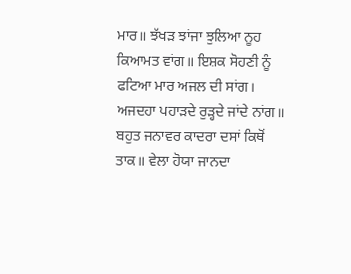ਮਾਰ॥ ਝੱਖੜ ਝਾਂਜਾ ਝੁਲਿਆ ਨੂਹ ਕਿਆਮਤ ਵਾਂਗ॥ ਇਸ਼ਕ ਸੋਹਣੀ ਨੂੰ ਫਟਿਆ ਮਾਰ ਅਜਲ ਦੀ ਸਾਂਗ। ਅਜਦਹਾ ਪਹਾੜਦੇ ਰੁੜ੍ਹਦੇ ਜਾਂਦੇ ਨਾਂਗ॥ ਬਹੁਤ ਜਨਾਵਰ ਕਾਦਰਾ ਦਸਾਂ ਕਿਥੋਂ ਤਾਕ॥ ਵੇਲਾ ਹੋਯਾ ਜਾਨਦਾ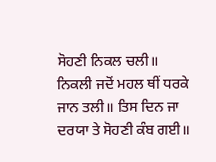ਸੋਹਣੀ ਨਿਕਲ ਚਲੀ॥ ਨਿਕਲੀ ਜਦੋਂ ਮਹਲ ਥੀਂ ਧਰਕੇ ਜਾਨ ਤਲੀ॥ ਤਿਸ ਦਿਨ ਜਾ ਦਰਯਾ ਤੇ ਸੋਹਣੀ ਕੰਬ ਗਈ॥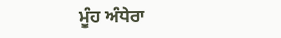ਮੂੰਹ ਅੰਧੇਰਾ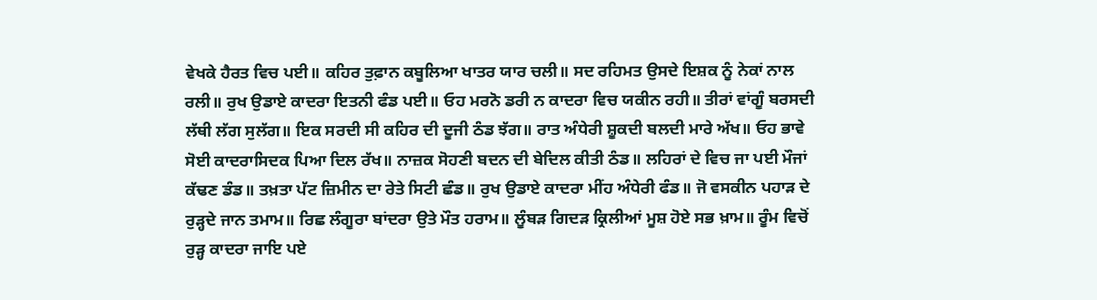ਵੇਖਕੇ ਹੈਰਤ ਵਿਚ ਪਈ॥ ਕਹਿਰ ਤੁਫ਼ਾਨ ਕਬੂਲਿਆ ਖਾਤਰ ਯਾਰ ਚਲੀ॥ ਸਦ ਰਹਿਮਤ ਉਸਦੇ ਇਸ਼ਕ ਨੂੰ ਨੇਕਾਂ ਨਾਲ ਰਲੀ॥ ਰੁਖ ਉਡਾਏ ਕਾਦਰਾ ਇਤਨੀ ਫੰਡ ਪਈ॥ ਓਹ ਮਰਨੋ ਡਰੀ ਨ ਕਾਦਰਾ ਵਿਚ ਯਕੀਨ ਰਹੀ॥ ਤੀਰਾਂ ਵਾਂਗੂੰ ਬਰਸਦੀ ਲੱਥੀ ਲੱਗ ਸੁਲੱਗ॥ ਇਕ ਸਰਦੀ ਸੀ ਕਹਿਰ ਦੀ ਦੂਜੀ ਠੰਡ ਝੱਗ॥ ਰਾਤ ਅੰਧੇਰੀ ਸ਼ੂਕਦੀ ਬਲਦੀ ਮਾਰੇ ਅੱਖ॥ ਓਹ ਭਾਵੇ ਸੋਈ ਕਾਦਰਾਸਿਦਕ ਪਿਆ ਦਿਲ ਰੱਖ॥ ਨਾਜ਼ਕ ਸੋਹਣੀ ਬਦਨ ਦੀ ਬੇਦਿਲ ਕੀਤੀ ਠੰਡ॥ ਲਹਿਰਾਂ ਦੇ ਵਿਚ ਜਾ ਪਈ ਮੌਜਾਂ ਕੱਢਣ ਡੰਡ॥ ਤਖ਼ਤਾ ਪੱਟ ਜ਼ਿਮੀਨ ਦਾ ਰੇਤੇ ਸਿਟੀ ਛੰਡ॥ ਰੁਖ ਉਡਾਏ ਕਾਦਰਾ ਮੀਂਹ ਅੰਧੇਰੀ ਫੰਡ॥ ਜੋ ਵਸਕੀਨ ਪਹਾੜ ਦੇ ਰੁੜ੍ਹਦੇ ਜਾਨ ਤਮਾਮ॥ ਰਿਛ ਲੰਗੂਰਾ ਬਾਂਦਰਾ ਉਤੇ ਮੌਤ ਹਰਾਮ॥ ਲੂੰਬੜ ਗਿਦੜ ਕ੍ਰਿਲੀਆਂ ਮੂਸ਼ ਹੋਏ ਸਭ ਖ਼ਾਮ॥ ਰੂੰਮ ਵਿਚੋਂ ਰੁੜ੍ਹ ਕਾਦਰਾ ਜਾਇ ਪਏ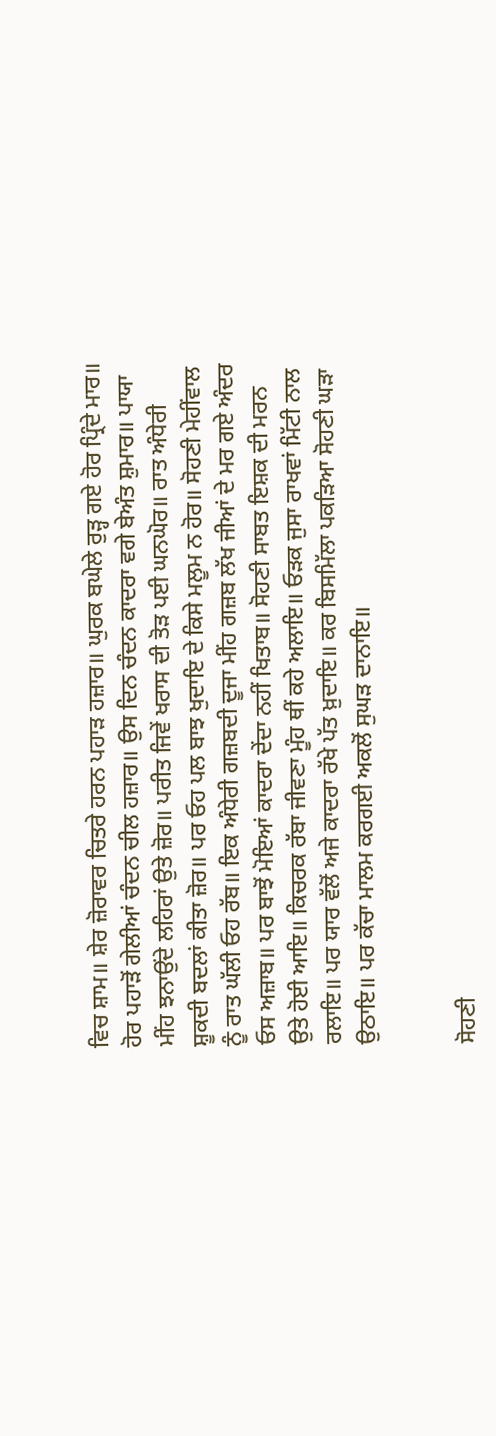ਵਿਚ ਸ਼ਾਮ॥ ਸ਼ੇਰ ਜ਼ੋਰਾਵਰ ਚਿਤਰੇ ਹਰਨ ਪਹਾੜ ਹਜ਼ਾਰ॥ ਘੁਰਕ ਬਘੇਲੇ ਰੁੜ੍ਹ ਗਏ ਹੋਰ ਪ੍ਰਿੰਦੇ ਮਾਰ॥ ਹੋਰ ਪਹਾੜੋਂ ਗੇਲੀਆਂ ਚੰਦਨ ਚੀਲ ਹਜ਼ਾਰ॥ ਉਸ ਦਿਨ ਚੰਦਨ ਕਾਦਰਾ ਵਗੇ ਬੇਅੰਤ ਸ਼ੁਮਾਰ॥ ਪਾਯਾ ਮੀਂਹ ਝਨਾਉਂਦੇ ਲਹਿਰਾਂ ਉਤੇ ਜ਼ੋਰ॥ ਪਰੀਤ ਜਿਵੇਂ ਖਰਾਸ ਦੀ ਤੋੜ ਪਈ ਘਨਘੋਰ॥ ਰਾਤ ਅੰਧੇਰੀ ਸ਼ੂਕਦੀ ਬਦਲਾਂ ਕੀਤਾ ਜ਼ੋਰ॥ ਪਰ ਓਹ ਪਲ ਬਾਝ ਖੁਦਾਇ ਦੇ ਕਿਸੇ ਮਲੂਮ ਨ ਹੋਰ॥ ਸੋਹਣੀ ਮੇਹੀਂਵਾਲ ਨੂੰ ਰਾਤ ਘੱਲੀ ਓਹ ਰੱਬ॥ ਇਕ ਅੰਧੇਰੀ ਗਜ਼ਬਦੀ ਦੂਜਾ ਮੀਂਹ ਗਜ਼ਬ ਲੱਖ ਜੀਆਂ ਦੇ ਮਰ ਗਏ ਅੰਦਰ ਓਸ ਅਜ਼ਾਬ॥ ਪਰ ਬਾਝੋਂ ਮੋਇਆਂ ਕਾਦਰਾ ਦੇਂਦਾ ਨਹੀਂ ਖਿਤਾਬ॥ ਸੋਹਣੀ ਸਾਬਤ ਇਸ਼ਕ ਦੀ ਮਰਨ ਉਤੇ ਹੋਈ ਆਇ॥ ਕਿਚਰਕ ਰੱਬਾ ਜੀਵਣਾ ਮੂੰਹ ਥੀਂ ਕਹੇ ਅਲਾਇ॥ ਓੜਕ ਜੁਸਾ ਰਾਖਵਾਂ ਮਿੱਟੀ ਨਾਲ ਰਲਾਇ॥ ਪਰ ਯਾਰ ਵੱਲੋਂ ਅਜੇ ਕਾਦਰਾ ਰੱਖੇ ਪੱਤ ਖ਼ੁਦਾਇ॥ ਕਰ ਬਿਸਮਿੱਲਾ ਪਕੜਿਆ ਸੋਹਣੀ ਘੜਾ ਉਠਾਇ॥ ਪਰ ਕੱਚਾ ਮਾਲਮ ਕਰਗਈ ਅਕਲੋਂ ਸੁਘੜ ਦਾਨਾਇ॥


ਸੋਹਣੀ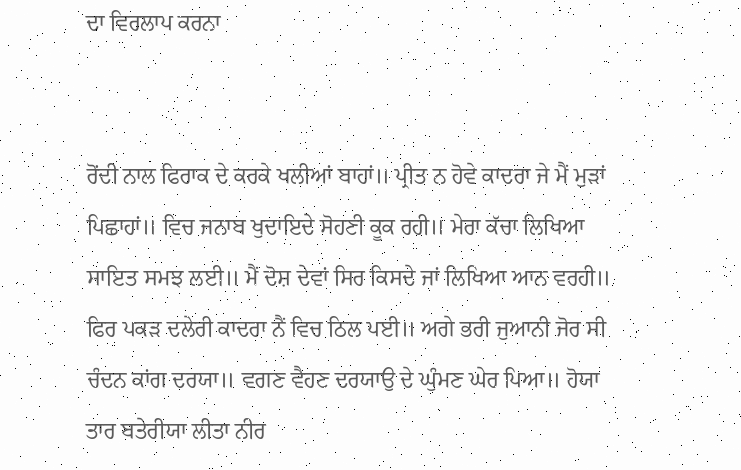ਦਾ ਵਿਰਲਾਪ ਕਰਨਾ


ਰੋਂਦੀ ਨਾਲ ਫਿਰਾਕ ਦੇ ਕਰਕੇ ਖਲੀਆਂ ਬਾਹਾਂ॥ ਪ੍ਰੀਤ ਨ ਹੋਵੇ ਕਾਦਰਾ ਜੇ ਮੈਂ ਮੁੜਾਂ ਪਿਛਾਹਾਂ॥ ਵਿਚ ਜਨਾਬ ਖੁਦਾਇਦੇ ਸੋਹਣੀ ਕੂਕ ਰਹੀ॥ ਮੇਰਾ ਕੱਚਾ ਲਿਖਿਆ ਸਾਇਤ ਸਮਝ ਲਈ॥ ਮੈਂ ਦੋਸ਼ ਦੇਵਾਂ ਸਿਰ ਕਿਸਦੇ ਜਾਂ ਲਿਖਿਆ ਆਨ ਵਰਹੀ॥ ਫਿਰ ਪਕੜ ਦਲੇਰੀ ਕਾਦਰਾ ਨੈਂ ਵਿਚ ਠਿਲ ਪਈ॥ ਅਗੇ ਭਰੀ ਜੁਆਨੀ ਜੋਰ ਸੀ ਚੰਦਨ ਕਾਂਗ ਦਰਯਾ॥ ਵਗਣ ਵੈਹਣ ਦਰਯਾਉ ਦੇ ਘੁੰਮਣ ਘੇਰ ਪਿਆ॥ ਹੋਯਾ ਤਾਰ ਬਤੇਰੀਯਾ ਲੀਤਾ ਨੀਰ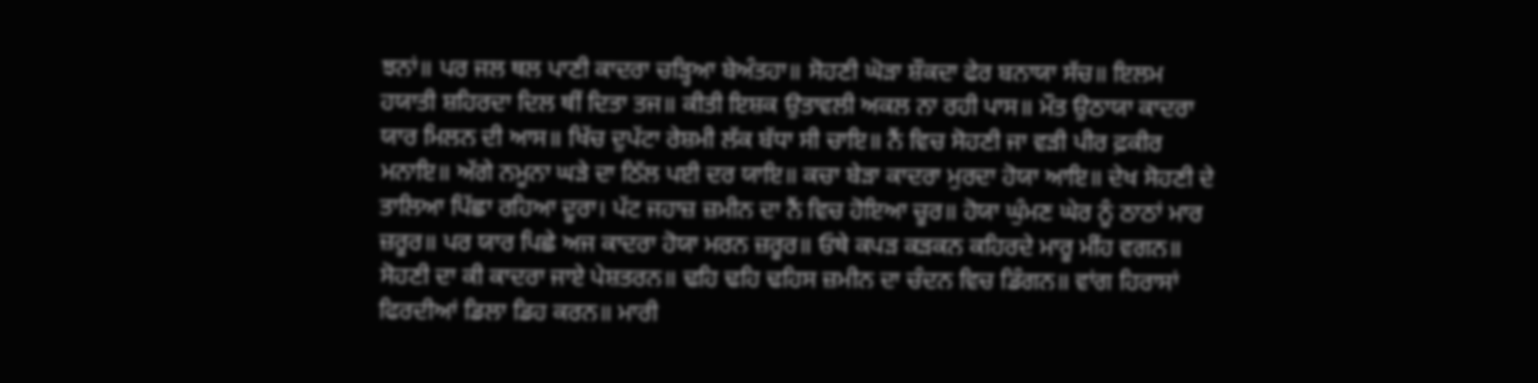ਝਨਾਂ॥ ਪਰ ਜਲ ਥਲ ਪਾਣੀ ਕਾਦਰਾ ਚੜ੍ਹਿਆ ਬੇਅੰਤਹਾ॥ ਸੋਹਣੀ ਘੋੜਾ ਸ਼ੌਕਦਾ ਫੇਰ ਬਨਾਯਾ ਸੱਚ॥ ਇਲਮ ਹਯਾਤੀ ਸ਼ਹਿਰਦਾ ਦਿਲ ਥੀਂ ਦਿਤਾ ਤਜ॥ ਕੀਤੀ ਇਸ਼ਕ ਉਤਾਵਲੀ ਅਕਲ ਨਾ ਰਹੀ ਪਾਸ॥ ਮੌਤ ਉਠਾਯਾ ਕਾਦਰਾ ਯਾਰ ਮਿਲਨ ਦੀ ਆਸ॥ ਖਿੱਚ ਦੁਪੱਟਾ ਰੇਸ਼ਮੀ ਲੱਕ ਬੱਧਾ ਸੀ ਚਾਇ॥ ਨੈਂ ਵਿਚ ਸੋਹਣੀ ਜਾ ਵੜੀ ਪੀਰ ਫ਼ਕੀਰ ਮਨਾਇ॥ ਅੱਗੇ ਨਮੂਨਾ ਘੜੇ ਦਾ ਠਿੱਲ ਪਈ ਦਰ ਯਾਇ॥ ਕਚਾ ਬੇੜਾ ਕਾਦਰਾ ਮੁਰਦਾ ਹੋਯਾ ਆਇ॥ ਦੇਖ ਸੋਹਣੀ ਦੇ ਤਾਲਿਆ ਪਿੱਛਾ ਰਹਿਆ ਦੂਰਾ। ਪੱਟ ਜਹਾਜ਼ ਜ਼ਮੀਨ ਦਾ ਨੈਂ ਵਿਚ ਹੋਇਆ ਚੂਰ॥ ਹੋਯਾ ਘੁੰਮਣ ਘੇਰ ਨੂੰ ਠਾਠਾਂ ਮਾਰ ਜ਼ਰੂਰ॥ ਪਰ ਯਾਰ ਪਿਛੇ ਅਜ ਕਾਦਰਾ ਹੋਯਾ ਮਰਨ ਜ਼ਰੂਰ॥ ਓਥੇ ਕਪੜ ਕੜਕਨ ਕਹਿਰਦੇ ਮਾਰੂ ਮੀਂਹ ਵਗਨ॥ ਸੋਹਣੀ ਦਾ ਕੀ ਕਾਦਰਾ ਜਾਏ ਪੇਸ਼ਤਰਨ॥ ਢਹਿ ਢਹਿ ਢਹਿਸ ਜ਼ਮੀਨ ਦਾ ਚੰਦਨ ਵਿਚ ਡਿੰਗਨ॥ ਵਾਂਗ ਹਿਰਾਸਾਂ ਫਿਰਦੀਆਂ ਡਿਲਾ ਡਿਹ ਕਰਨ॥ ਮਾਰੀ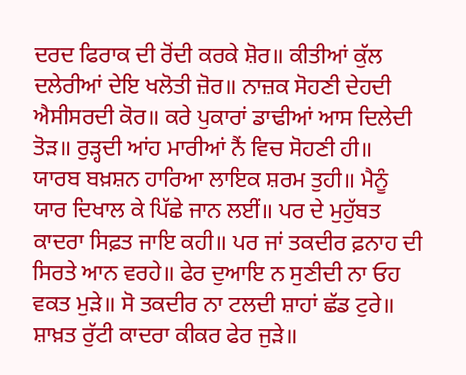ਦਰਦ ਫਿਰਾਕ ਦੀ ਰੋਂਦੀ ਕਰਕੇ ਸ਼ੋਰ॥ ਕੀਤੀਆਂ ਕੁੱਲ ਦਲੇਰੀਆਂ ਦੇਇ ਖਲੋਤੀ ਜ਼ੋਰ॥ ਨਾਜ਼ਕ ਸੋਹਣੀ ਦੇਹਦੀ ਐਸੀਸਰਦੀ ਕੋਰ॥ ਕਰੇ ਪੁਕਾਰਾਂ ਡਾਢੀਆਂ ਆਸ ਦਿਲੇਦੀ ਤੋੜ॥ ਰੁੜ੍ਹਦੀ ਆਂਹ ਮਾਰੀਆਂ ਨੈਂ ਵਿਚ ਸੋਹਣੀ ਹੀ॥ ਯਾਰਬ ਬਖ਼ਸ਼ਨ ਹਾਰਿਆ ਲਾਇਕ ਸ਼ਰਮ ਤੁਹੀ॥ ਮੈਨੂੰ ਯਾਰ ਦਿਖਾਲ ਕੇ ਪਿੱਛੇ ਜਾਨ ਲਈਂ॥ ਪਰ ਦੇ ਮੁਹੁੱਬਤ ਕਾਦਰਾ ਸਿਫ਼ਤ ਜਾਇ ਕਹੀ॥ ਪਰ ਜਾਂ ਤਕਦੀਰ ਫ਼ਨਾਹ ਦੀ ਸਿਰਤੇ ਆਨ ਵਰਹੇ॥ ਫੇਰ ਦੁਆਇ ਨ ਸੁਣੀਦੀ ਨਾ ਓਹ ਵਕਤ ਮੁੜੇ॥ ਸੋ ਤਕਦੀਰ ਨਾ ਟਲਦੀ ਸ਼ਾਹਾਂ ਛੱਡ ਟੁਰੇ॥ ਸ਼ਾਖ਼ਤ ਰੁੱਟੀ ਕਾਦਰਾ ਕੀਕਰ ਫੇਰ ਜੁੜੇ॥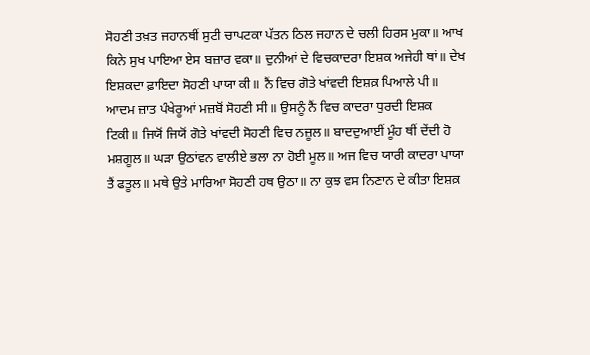ਸੋਹਣੀ ਤਖ਼ਤ ਜਹਾਨਥੀਂ ਸੁਟੀ ਚਾਪਟਕਾ ਪੱਤਨ ਠਿਲ ਜਹਾਨ ਦੇ ਚਲੀ ਹਿਰਸ ਮੁਕਾ॥ ਆਖ ਕਿਨੇ ਸੁਖ ਪਾਇਆ ਏਸ ਬਜ਼ਾਰ ਵਕਾ॥ ਦੁਨੀਆਂ ਦੇ ਵਿਚਕਾਦਰਾ ਇਸ਼ਕ ਅਜੇਹੀ ਥਾਂ॥ ਦੇਖ ਇਸ਼ਕਦਾ ਫ਼ਾਇਦਾ ਸੋਹਣੀ ਪਾਯਾ ਕੀ॥ ਨੈਂ ਵਿਚ ਗੋਤੇ ਖਾਂਵਦੀ ਇਸ਼ਕ਼ ਪਿਆਲੇ ਪੀ॥ ਆਦਮ ਜ਼ਾਤ ਪੰਖੇਰੂਆਂ ਮਜ਼ਬੋਂ ਸੋਹਣੀ ਸੀ॥ ਉਸਨੂੰ ਨੈਂ ਵਿਚ ਕਾਦਰਾ ਧੁਰਦੀ ਇਸ਼ਕ ਟਿਕੀ॥ ਜਿਯੋਂ ਜਿਯੋਂ ਗੋਤੇ ਖਾਂਵਦੀ ਸੋਹਣੀ ਵਿਚ ਨਜ਼ੂਲ॥ ਬਾਦਦੁਆਈਂ ਮੂੰਹ ਥੀਂ ਦੇਂਦੀ ਹੋ ਮਸ਼ਗੂਲ॥ ਘੜਾ ਉਠਾਂਵਨ ਵਾਲੀਏ ਭਲਾ ਨਾ ਹੋਈ ਮੂਲ॥ ਅਜ ਵਿਚ ਯਾਰੀ ਕਾਦਰਾ ਪਾਯਾ ਤੈਂ ਫਤੂਲ॥ ਮਥੇ ਉਤੇ ਮਾਰਿਆ ਸੋਹਣੀ ਹਥ ਉਠਾ॥ ਨਾ ਕੁਝ ਵਸ ਨਿਣਾਨ ਦੇ ਕੀਤਾ ਇਸ਼ਕ਼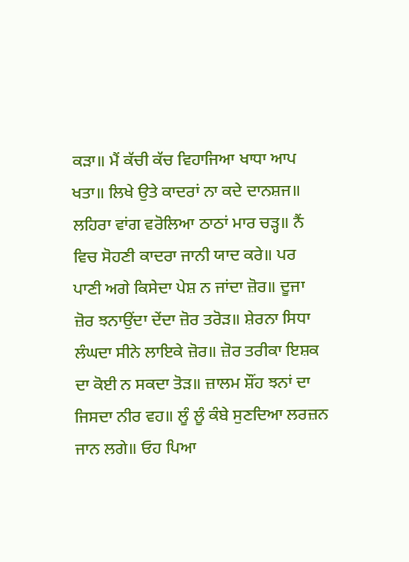ਕੜਾ॥ ਮੈਂ ਕੱਚੀ ਕੱਚ ਵਿਹਾਜਿਆ ਖਾਧਾ ਆਪ ਖਤਾ॥ ਲਿਖੇ ਉਤੇ ਕਾਦਰਾਂ ਨਾ ਕਦੇ ਦਾਨਸ਼ਜ॥ ਲਹਿਰਾ ਵਾਂਗ ਵਰੋਲਿਆ ਠਾਠਾਂ ਮਾਰ ਚੜ੍ਹ॥ ਨੈਂ ਵਿਚ ਸੋਹਣੀ ਕਾਦਰਾ ਜਾਨੀ ਯਾਦ ਕਰੇ॥ ਪਰ ਪਾਣੀ ਅਗੇ ਕਿਸੇਦਾ ਪੇਸ਼ ਨ ਜਾਂਦਾ ਜ਼ੋਰ॥ ਦੂਜਾ ਜ਼ੋਰ ਝਨਾਉਂਦਾ ਦੇਂਦਾ ਜ਼ੋਰ ਤਰੋੜ॥ ਸ਼ੇਰਨਾ ਸਿਧਾ ਲੰਘਦਾ ਸੀਨੇ ਲਾਇਕੇ ਜ਼ੋਰ॥ ਜ਼ੋਰ ਤਰੀਕਾ ਇਸ਼ਕ ਦਾ ਕੋਈ ਨ ਸਕਦਾ ਤੋੜ॥ ਜ਼ਾਲਮ ਸ਼ੌਂਹ ਝਨਾਂ ਦਾ ਜਿਸਦਾ ਨੀਰ ਵਹ॥ ਲੂੰ ਲੂੰ ਕੰਬੇ ਸੁਣਦਿਆ ਲਰਜ਼ਨ ਜਾਨ ਲਗੇ॥ ਓਹ ਪਿਆ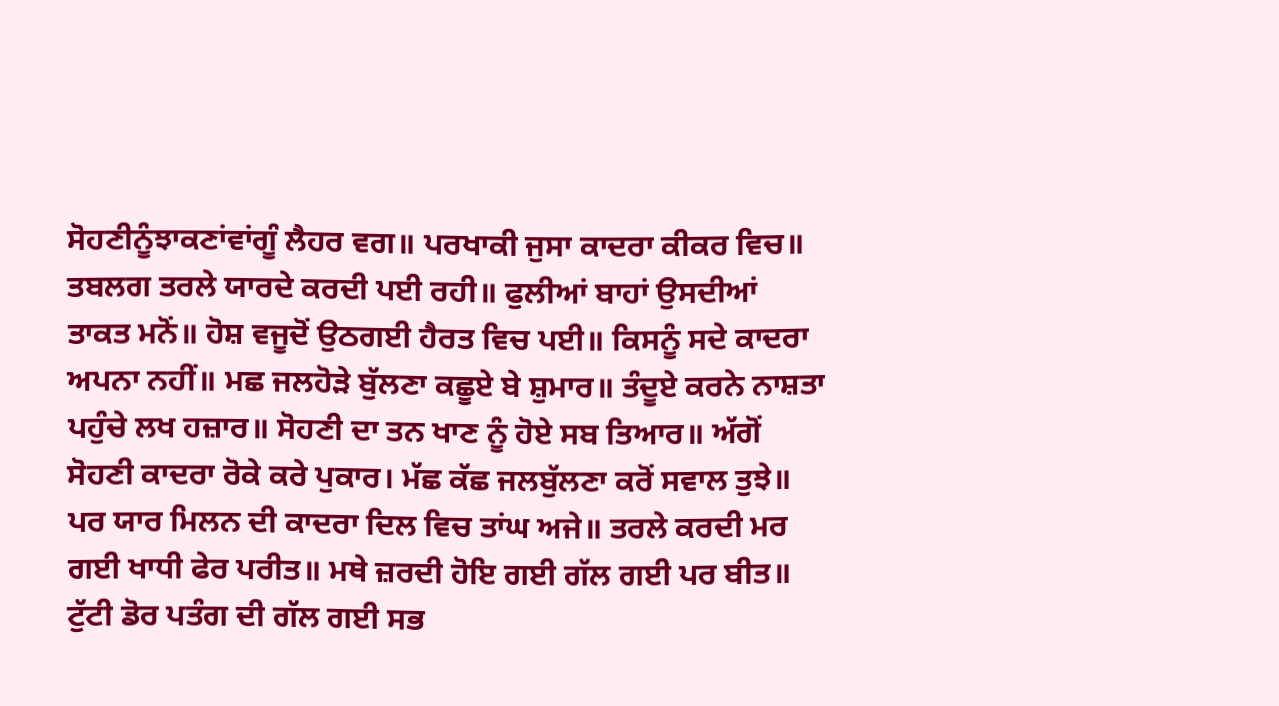ਸੋਹਣੀਨੂੰਝਾਕਣਾਂਵਾਂਗੂੰ ਲੈਹਰ ਵਗ॥ ਪਰਖਾਕੀ ਜੁਸਾ ਕਾਦਰਾ ਕੀਕਰ ਵਿਚ॥ ਤਬਲਗ ਤਰਲੇ ਯਾਰਦੇ ਕਰਦੀ ਪਈ ਰਹੀ॥ ਫੁਲੀਆਂ ਬਾਹਾਂ ਉਸਦੀਆਂ ਤਾਕਤ ਮਨੋਂ॥ ਹੋਸ਼ ਵਜੂਦੋਂ ਉਠਗਈ ਹੈਰਤ ਵਿਚ ਪਈ॥ ਕਿਸਨੂੰ ਸਦੇ ਕਾਦਰਾ ਅਪਨਾ ਨਹੀਂ॥ ਮਛ ਜਲਹੋੜੇ ਬੁੱਲਣਾ ਕਛੂਏ ਬੇ ਸ਼ੁਮਾਰ॥ ਤੰਦੂਏ ਕਰਨੇ ਨਾਸ਼ਤਾ ਪਹੁੰਚੇ ਲਖ ਹਜ਼ਾਰ॥ ਸੋਹਣੀ ਦਾ ਤਨ ਖਾਣ ਨੂੰ ਹੋਏ ਸਬ ਤਿਆਰ॥ ਅੱਗੋਂ ਸੋਹਣੀ ਕਾਦਰਾ ਰੋਕੇ ਕਰੇ ਪੁਕਾਰ। ਮੱਛ ਕੱਛ ਜਲਬੁੱਲਣਾ ਕਰੋਂ ਸਵਾਲ ਤੁਝੇ॥ ਪਰ ਯਾਰ ਮਿਲਨ ਦੀ ਕਾਦਰਾ ਦਿਲ ਵਿਚ ਤਾਂਘ ਅਜੇ॥ ਤਰਲੇ ਕਰਦੀ ਮਰ ਗਈ ਖਾਧੀ ਫੇਰ ਪਰੀਤ॥ ਮਥੇ ਜ਼ਰਦੀ ਹੋਇ ਗਈ ਗੱਲ ਗਈ ਪਰ ਬੀਤ॥ ਟੁੱਟੀ ਡੋਰ ਪਤੰਗ ਦੀ ਗੱਲ ਗਈ ਸਭ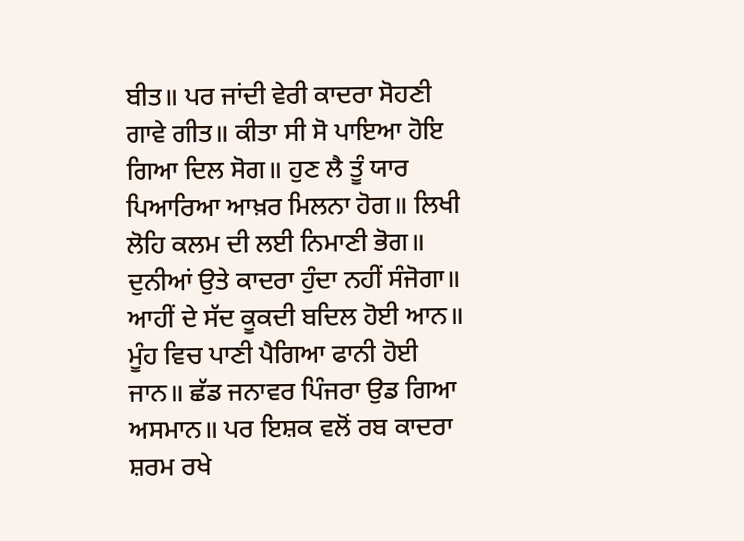ਬੀਤ॥ ਪਰ ਜਾਂਦੀ ਵੇਰੀ ਕਾਦਰਾ ਸੋਹਣੀ ਗਾਵੇ ਗੀਤ॥ ਕੀਤਾ ਸੀ ਸੋ ਪਾਇਆ ਹੋਇ ਗਿਆ ਦਿਲ ਸੋਗ॥ ਹੁਣ ਲੈ ਤੂੰ ਯਾਰ ਪਿਆਰਿਆ ਆਖ਼ਰ ਮਿਲਨਾ ਹੋਗ॥ ਲਿਖੀ ਲੋਹਿ ਕਲਮ ਦੀ ਲਈ ਨਿਮਾਣੀ ਭੋਗ॥ ਦੁਨੀਆਂ ਉਤੇ ਕਾਦਰਾ ਹੁੰਦਾ ਨਹੀਂ ਸੰਜੋਗਾ॥ ਆਹੀਂ ਦੇ ਸੱਦ ਕੂਕਦੀ ਬਦਿਲ ਹੋਈ ਆਨ॥ ਮੂੰਹ ਵਿਚ ਪਾਣੀ ਪੈਗਿਆ ਫਾਨੀ ਹੋਈ ਜਾਨ॥ ਛੱਡ ਜਨਾਵਰ ਪਿੰਜਰਾ ਉਡ ਗਿਆ ਅਸਮਾਨ॥ ਪਰ ਇਸ਼ਕ ਵਲੋਂ ਰਬ ਕਾਦਰਾ ਸ਼ਰਮ ਰਖੇ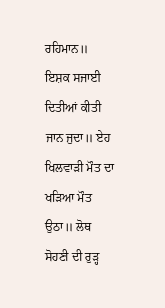ਰਹਿਮਾਨ॥ ਇਸ਼ਕ ਸਜਾਈ ਦਿਤੀਆਂ ਕੀਤੀ ਜਾਨ ਜੁਦਾ॥ ਏਹ ਖਿਲਵਾੜੀ ਮੌਤ ਦਾ ਖੜਿਆ ਮੌਤ ਉਠਾ॥ ਲੋਥ ਸੋਹਣੀ ਦੀ ਰੁੜ੍ਹ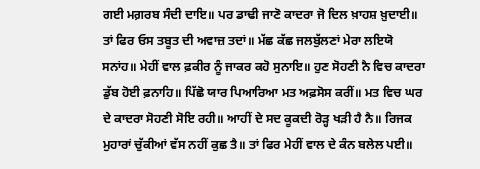ਗਈ ਮਗ਼ਰਬ ਸੰਦੀ ਦਾਇ॥ ਪਰ ਡਾਢੀ ਜਾਣੋ ਕਾਦਰਾ ਜੋ ਦਿਲ ਖ਼ਾਹਸ਼ ਖ਼ੁਦਾਈ॥ ਤਾਂ ਫਿਰ ਓਸ ਤਬੂਤ ਦੀ ਅਵਾਜ਼ ਤਦਾਂ॥ ਮੱਛ ਕੱਛ ਜਲਬੁੱਲਣਾਂ ਮੇਰਾ ਲਇਯੋ ਸਨਾਂਹ॥ ਮੇਹੀਂ ਵਾਲ ਫ਼ਕੀਰ ਨੂੰ ਜਾਕਰ ਕਹੋ ਸੁਨਾਇ॥ ਹੁਣ ਸੋਹਣੀ ਨੈ ਵਿਚ ਕਾਦਰਾ ਡੁੱਬ ਹੋਈ ਫ਼ਨਾਹਿ॥ ਪਿੱਛੋ ਯਾਰ ਪਿਆਰਿਆ ਮਤ ਅਫ਼ਸੋਸ ਕਰੀਂ॥ ਮਤ ਵਿਚ ਘਰ ਦੇ ਕਾਦਰਾ ਸੋਹਣੀ ਸੋਇ ਰਹੀ॥ ਆਹੀਂ ਦੇ ਸਦ ਕੂਕਦੀ ਰੋੜ੍ਹ ਖੜੀ ਹੈ ਨੈ॥ ਰਿਜਕ ਮੁਹਾਰਾਂ ਚੁੱਕੀਆਂ ਵੱਸ ਨਹੀਂ ਕੁਛ ਤੈ॥ ਤਾਂ ਫਿਰ ਮੇਹੀਂ ਵਾਲ ਦੇ ਕੰਨ ਬਲੇਲ ਪਈ॥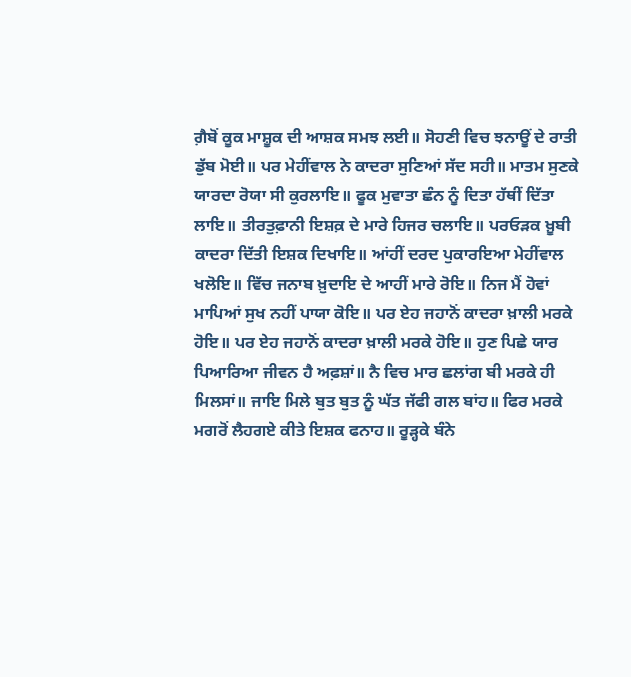ਗ਼ੈਬੋਂ ਕੂਕ ਮਾਸ਼ੂਕ ਦੀ ਆਸ਼ਕ ਸਮਝ ਲਈ॥ ਸੋਹਣੀ ਵਿਚ ਝਨਾਊਂ ਦੇ ਰਾਤੀ ਡੁੱਬ ਮੋਈ॥ ਪਰ ਮੇਹੀਂਵਾਲ ਨੇ ਕਾਦਰਾ ਸੁਣਿਆਂ ਸੱਦ ਸਹੀ॥ ਮਾਤਮ ਸੁਣਕੇ ਯਾਰਦਾ ਰੋਯਾ ਸੀ ਕੁਰਲਾਇ॥ ਫੂਕ ਮੁਵਾਤਾ ਛੰਨ ਨੂੰ ਦਿਤਾ ਹੱਥੀਂ ਦਿੱਤਾ ਲਾਇ॥ ਤੀਰਤੁਫ਼ਾਨੀ ਇਸ਼ਕ਼ ਦੇ ਮਾਰੇ ਹਿਜਰ ਚਲਾਇ॥ ਪਰਓੜਕ ਖ਼ੂਬੀ ਕਾਦਰਾ ਦਿੱਤੀ ਇਸ਼ਕ ਦਿਖਾਇ॥ ਆਂਹੀਂ ਦਰਦ ਪੁਕਾਰਇਆ ਮੇਹੀਂਵਾਲ ਖਲੋਇ॥ ਵਿੱਚ ਜਨਾਬ ਖ਼ੁਦਾਇ ਦੇ ਆਹੀਂ ਮਾਰੇ ਰੋਇ॥ ਨਿਜ ਮੈਂ ਹੋਵਾਂ ਮਾਪਿਆਂ ਸੁਖ ਨਹੀਂ ਪਾਯਾ ਕੋਇ॥ ਪਰ ਏਹ ਜਹਾਨੋਂ ਕਾਦਰਾ ਖ਼ਾਲੀ ਮਰਕੇ ਹੋਇ॥ ਪਰ ਏਹ ਜਹਾਨੋਂ ਕਾਦਰਾ ਖ਼ਾਲੀ ਮਰਕੇ ਹੋਇ॥ ਹੁਣ ਪਿਛੇ ਯਾਰ ਪਿਆਰਿਆ ਜੀਵਨ ਹੈ ਅਫ਼ਸ਼ਾਂ॥ ਨੈ ਵਿਚ ਮਾਰ ਛਲਾਂਗ ਬੀ ਮਰਕੇ ਹੀ ਮਿਲਸਾਂ॥ ਜਾਇ ਮਿਲੇ ਬੁਤ ਬੁਤ ਨੂੰ ਘੱਤ ਜੱਫੀ ਗਲ ਬਾਂਹ॥ ਫਿਰ ਮਰਕੇ ਮਗਰੋਂ ਲੈਹਗਏ ਕੀਤੇ ਇਸ਼ਕ ਫਨਾਹ॥ ਰੂੜ੍ਹਕੇ ਬੰਨੇ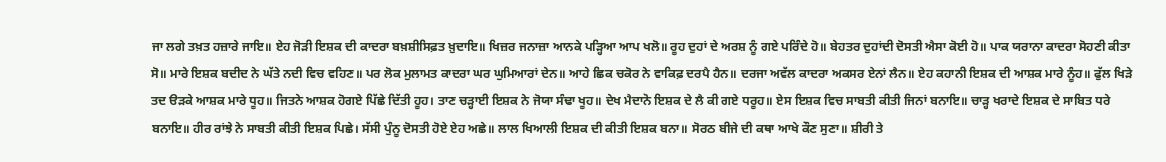ਜਾ ਲਗੇ ਤਖ਼ਤ ਹਜ਼ਾਰੇ ਜਾਇ॥ ਏਹ ਜੋੜੀ ਇਸ਼ਕ ਦੀ ਕਾਦਰਾ ਬਖ਼ਸ਼ੀਸਿਫ਼ਤ ਖ਼ੁਦਾਇ॥ ਖਿਜ਼ਰ ਜਨਾਜ਼ਾ ਆਨਕੇ ਪੜ੍ਹਿਆ ਆਪ ਖਲੋ॥ ਰੂਹ ਦੁਹਾਂ ਦੇ ਅਰਸ਼ ਨੂੰ ਗਏ ਪਰਿੰਦੇ ਹੋ॥ ਬੇਹਤਰ ਦੁਹਾਂਦੀ ਦੋਸਤੀ ਐਸਾ ਕੋਈ ਹੋ॥ ਪਾਕ ਯਰਾਨਾ ਕਾਦਰਾ ਸੋਹਣੀ ਕੀਤਾ ਸੋ॥ ਮਾਰੇ ਇਸ਼ਕ ਬਦੀਦ ਨੇ ਘੱਤੇ ਨਦੀ ਵਿਚ ਵਹਿਣ॥ ਪਰ ਲੋਕ ਮੁਲਾਮਤ ਕਾਦਰਾ ਘਰ ਘੁਮਿਆਰਾਂ ਦੇਨ॥ ਆਹੇ ਛਿਕ ਚਕੋਰ ਨੇ ਵਾਕਿਫ਼ ਦਰਪੈ ਹੈਨ॥ ਦਰਜਾ ਅਵੱਲ ਕਾਦਰਾ ਅਕਸਰ ਏਨਾਂ ਲੈਨ॥ ਏਹ ਕਹਾਨੀ ਇਸ਼ਕ ਦੀ ਆਸ਼ਕ ਮਾਰੇ ਨੂੰਹ॥ ਫੁੱਲ ਖਿੜੇ ਤਦ ੳੜਕੇ ਆਸ਼ਕ ਮਾਰੇ ਧੂਹ॥ ਜਿਤਨੇ ਆਸ਼ਕ ਹੋਗਏ ਪਿੱਛੇ ਦਿੱਤੀ ਹੂਹ। ਤਾਣ ਚੜ੍ਹਾਈ ਇਸ਼ਕ ਨੇ ਜੋਯਾ ਸੰਢਾ ਖੂਹ॥ ਦੇਖ ਮੈਦਾਨੋ ਇਸ਼ਕ ਦੇ ਲੈ ਕੀ ਗਏ ਧਰੂਹ॥ ਏਸ ਇਸ਼ਕ ਵਿਚ ਸਾਬਤੀ ਕੀਤੀ ਜਿਨਾਂ ਬਨਾਇ॥ ਚਾੜ੍ਹ ਖਰਾਦੇ ਇਸ਼ਕ ਦੇ ਸਾਬਿਤ ਧਰੇ ਬਨਾਇ॥ ਹੀਰ ਰਾਂਝੇ ਨੇ ਸਾਬਤੀ ਕੀਤੀ ਇਸ਼ਕ ਪਿਛੇ। ਸੱਸੀ ਪੁੰਨੂ ਦੋਸਤੀ ਹੋਏ ਏਹ ਅਛੇ॥ ਲਾਲ ਖਿਆਲੀ ਇਸ਼ਕ ਦੀ ਕੀਤੀ ਇਸ਼ਕ ਬਨਾ॥ ਸੋਰਠ ਬੀਜੇ ਦੀ ਕਥਾ ਆਖੇ ਕੌਣ ਸੁਣਾ॥ ਸ਼ੀਰੀ ਤੇ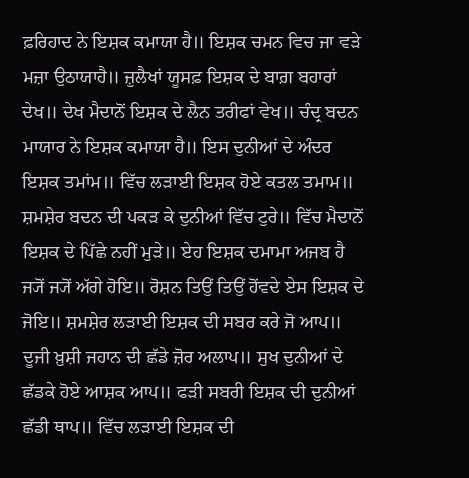ਫ਼ਰਿਹਾਦ ਨੇ ਇਸ਼ਕ ਕਮਾਯਾ ਹੈ॥ ਇਸ਼ਕ ਚਮਨ ਵਿਚ ਜਾ ਵੜੇ ਮਜ਼ਾ ਉਠਾਯਾਹੈ॥ ਜ਼ੁਲੈਖਾਂ ਯੂਸਫ਼ ਇਸ਼ਕ ਦੇ ਬਾਗ਼ ਬਹਾਰਾਂ ਦੇਖ॥ ਦੇਖ ਮੈਦਾਨੋਂ ਇਸ਼ਕ ਦੇ ਲੈਨ ਤਰੀਫਾਂ ਵੇਖ॥ ਚੰਦ੍ਰ ਬਦਨ ਮਾਯਾਰ ਨੇ ਇਸ਼ਕ ਕਮਾਯਾ ਹੈ॥ ਇਸ ਦੁਨੀਆਂ ਦੇ ਅੰਦਰ ਇਸ਼ਕ ਤਮਾਂਮ॥ ਵਿੱਚ ਲੜਾਈ ਇਸ਼ਕ ਹੋਏ ਕਤਲ ਤਮਾਮ॥ ਸ਼ਮਸ਼ੇਰ ਬਦਨ ਦੀ ਪਕੜ ਕੇ ਦੁਨੀਆਂ ਵਿੱਚ ਟੁਰੇ॥ ਵਿੱਚ ਮੈਦਾਨੋਂ ਇਸ਼ਕ ਦੇ ਪਿੱਛੇ ਨਹੀਂ ਮੁੜੇ॥ ਏਹ ਇਸ਼ਕ ਦਮਾਮਾ ਅਜਬ ਹੈ ਜ੍ਯੋਂ ਜ੍ਯੋਂ ਅੱਗੇ ਹੋਇ॥ ਰੋਸ਼ਨ ਤਿਉਂ ਤਿਉਂ ਹੋਂਵਦੇ ਏਸ ਇਸ਼ਕ ਦੇ ਜੋਇ॥ ਸ਼ਮਸ਼ੇਰ ਲੜਾਈ ਇਸ਼ਕ ਦੀ ਸਬਰ ਕਰੇ ਜੋ ਆਪ॥ ਦੂਜੀ ਖ਼ੁਸ਼ੀ ਜਹਾਨ ਦੀ ਛੱਡੇ ਜ਼ੋਰ ਅਲਾਪ॥ ਸੁਖ ਦੁਨੀਆਂ ਦੇ ਛੱਡਕੇ ਹੋਏ ਆਸ਼ਕ ਆਪ॥ ਫੜੀ ਸਬਰੀ ਇਸ਼ਕ ਦੀ ਦੁਨੀਆਂ ਛੱਡੀ ਥਾਪ॥ ਵਿੱਚ ਲੜਾਈ ਇਸ਼ਕ ਦੀ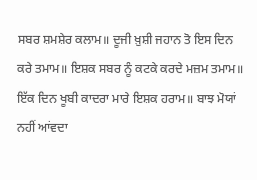ਸਬਰ ਸ਼ਮਸ਼ੇਰ ਕਲਾਮ॥ ਦੂਜੀ ਖ਼ੁਸ਼ੀ ਜਹਾਨ ਤੋ ਇਸ ਦਿਨ ਕਰੇ ਤਮਾਮ॥ ਇਸ਼ਕ ਸਬਰ ਨੂੰ ਕਟਕੇ ਕਰਦੇ ਮਜ਼ਮ ਤਮਾਮ॥ ਇੱਕ ਦਿਨ ਖੂਬੀ ਕਾਦਰਾ ਮਾਰੇ ਇਸ਼ਕ ਹਰਾਮ॥ ਬਾਝ ਮੋਯਾਂ ਨਹੀਂ ਆਂਵਦਾ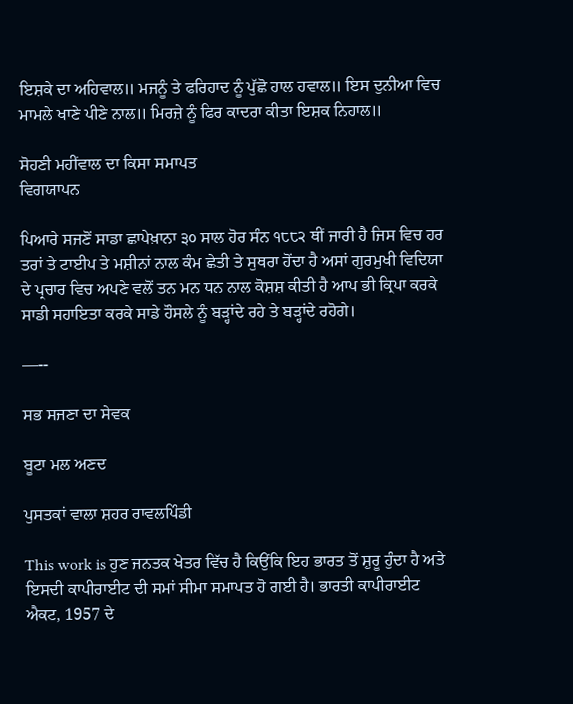ਇਸ਼ਕੇ ਦਾ ਅਹਿਵਾਲ॥ ਮਜਨੂੰ ਤੇ ਫਰਿਹਾਦ ਨੂੰ ਪੁੱਛੋ ਹਾਲ ਹਵਾਲ॥ ਇਸ ਦੁਨੀਆ ਵਿਚ ਮਾਮਲੇ ਖਾਣੇ ਪੀਣੇ ਨਾਲ॥ ਮਿਰਜ਼ੇ ਨੂੰ ਫਿਰ ਕਾਦਰਾ ਕੀਤਾ ਇਸ਼ਕ ਨਿਹਾਲ॥

ਸੋਹਣੀ ਮਹੀਂਵਾਲ ਦਾ ਕਿਸਾ ਸਮਾਪਤ
ਵਿਗਯਾਪਨ

ਪਿਆਰੇ ਸਜਣੋਂ ਸਾਡਾ ਛਾਪੇਖ਼ਾਨਾ ੩੦ ਸਾਲ ਹੋਰ ਸੰਨ ੧੮੮੨ ਥੀਂ ਜਾਰੀ ਹੈ ਜਿਸ ਵਿਚ ਹਰ ਤਰਾਂ ਤੇ ਟਾਈਪ ਤੇ ਮਸ਼ੀਨਾਂ ਨਾਲ ਕੰਮ ਛੇਤੀ ਤੇ ਸੁਥਰਾ ਹੋਂਦਾ ਹੈ ਅਸਾਂ ਗੁਰਮੁਖੀ ਵਿਦਿਯਾ ਦੇ ਪ੍ਰਚਾਰ ਵਿਚ ਅਪਣੇ ਵਲੋਂ ਤਨ ਮਨ ਧਨ ਨਾਲ ਕੋਸ਼ਸ਼ ਕੀਤੀ ਹੈ ਆਪ ਭੀ ਕ੍ਰਿਪਾ ਕਰਕੇ ਸਾਡੀ ਸਹਾਇਤਾ ਕਰਕੇ ਸਾਡੇ ਹੌਸਲੇ ਨੂੰ ਬੜ੍ਹਾਂਦੇ ਰਹੇ ਤੇ ਬੜ੍ਹਾਂਦੇ ਰਹੋਗੇ।

—--

ਸਭ ਸਜਣਾ ਦਾ ਸੇਵਕ

ਬੂਟਾ ਮਲ ਅਣਦ

ਪੁਸਤਕਾਂ ਵਾਲਾ ਸ਼ਹਰ ਰਾਵਲਪਿੰਡੀ

This work is ਹੁਣ ਜਨਤਕ ਖੇਤਰ ਵਿੱਚ ਹੈ ਕਿਉਂਕਿ ਇਹ ਭਾਰਤ ਤੋਂ ਸ਼ੁਰੂ ਹੁੰਦਾ ਹੈ ਅਤੇ ਇਸਦੀ ਕਾਪੀਰਾਈਟ ਦੀ ਸਮਾਂ ਸੀਮਾ ਸਮਾਪਤ ਹੋ ਗਈ ਹੈ। ਭਾਰਤੀ ਕਾਪੀਰਾਈਟ ਐਕਟ, 1957 ਦੇ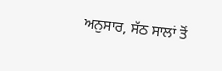ਅਨੁਸਾਰ, ਸੱਠ ਸਾਲਾਂ ਤੋਂ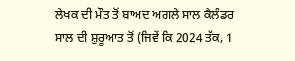ਲੇਖਕ ਦੀ ਮੌਤ ਤੋਂ ਬਾਅਦ ਅਗਲੇ ਸਾਲ ਕੈਲੰਡਰ ਸਾਲ ਦੀ ਸ਼ੁਰੂਆਤ ਤੋਂ (ਜਿਵੇਂ ਕਿ 2024 ਤੱਕ, 1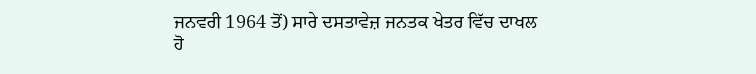ਜਨਵਰੀ 1964 ਤੋਂ) ਸਾਰੇ ਦਸਤਾਵੇਜ਼ ਜਨਤਕ ਖੇਤਰ ਵਿੱਚ ਦਾਖਲ ਹੋ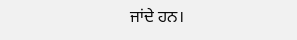ਜਾਂਦੇ ਹਨ।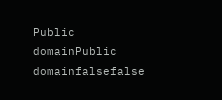Public domainPublic domainfalsefalse